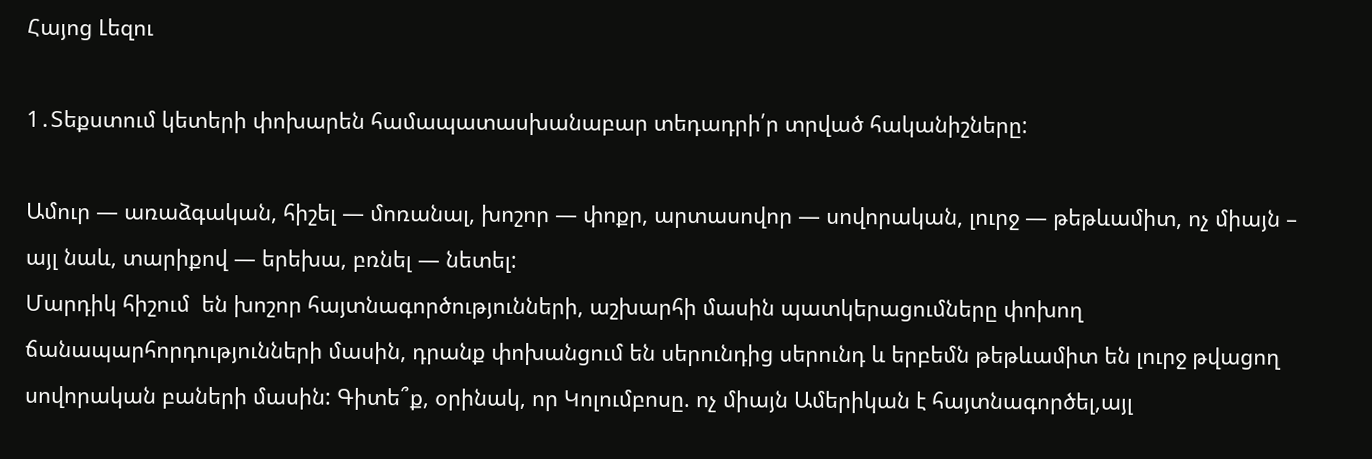Հայոց Լեզու

1․Տեքստում կետերի փոխարեն համապատասխանաբար տեդադրի՛ր տրված հականիշները:

Ամուր — առաձգական, հիշել — մոռանալ, խոշոր — փոքր, արտասովոր — սովորական, լուրջ — թեթևամիտ, ոչ միայն – այլ նաև, տարիքով — երեխա, բռնել — նետել:
Մարդիկ հիշում  են խոշոր հայտնագործությունների, աշխարհի մասին պատկերացումները փոխող ճանապարհորդությունների մասին, դրանք փոխանցում են սերունդից սերունդ և երբեմն թեթևամիտ են լուրջ թվացող սովորական բաների մասին: Գիտե՞ք, օրինակ, որ Կոլումբոսը. ոչ միայն Ամերիկան է հայտնագործել,այլ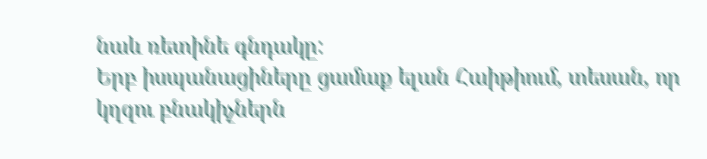նաև ռետինե գնդակը:
Երբ իսպանացիները ցամաք ելան Հաիթիում, տեսան, որ կղզու բնակիչներն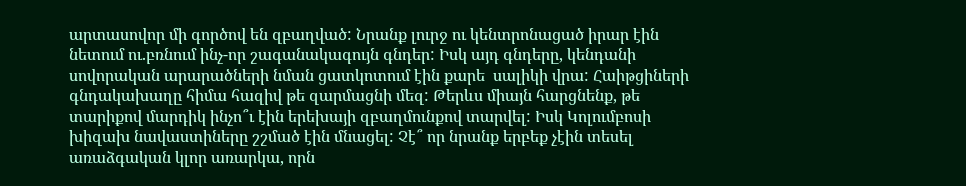արտասովոր մի գործով են զբաղված: Նրանք լուրջ ու կենտրոնացած իրար էին նետում ու.բռնում ինչ-որ շագանակագույն գնդեր: Իսկ այդ գնդերը, կենդանի սովորական արարածների նման ցատկոտում էին քարե  սալիկի վրա: Հաիթցիների գնդակախաղը հիմա հազիվ թե զարմացնի մեզ: Թերևս միայն հարցնենք, թե տարիքով մարդիկ ինչո՞ւ էին երեխայի զբաղմունքով տարվել: Իսկ Կոլումբոսի խիզախ նավաստիները շշմած էին մնացել: Չէ՞ որ նրանք երբեք չէին տեսել առաձգական կլոր առարկա, որն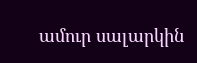ամուր սալարկին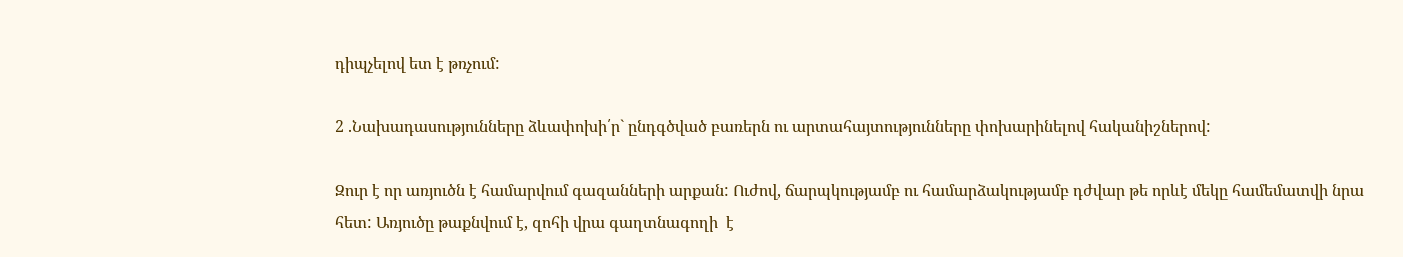դիպչելով ետ է թռչում:

2 .Նախադասությունները ձևափոխի՛ր` ընդգծված բառերն ու արտահայտությունները փոխարինելով հականիշներով:

Զուր է որ առյուծն է համարվում գազանների արքան: Ուժով, ճարպկությամբ ու համարձակությամբ դժվար թե որևէ մեկը համեմատվի նրա հետ: Առյուծը թաքնվում է, զոհի վրա գաղտնագողի  է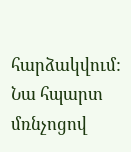հարձակվում: Նա հպարտ մռնչոցով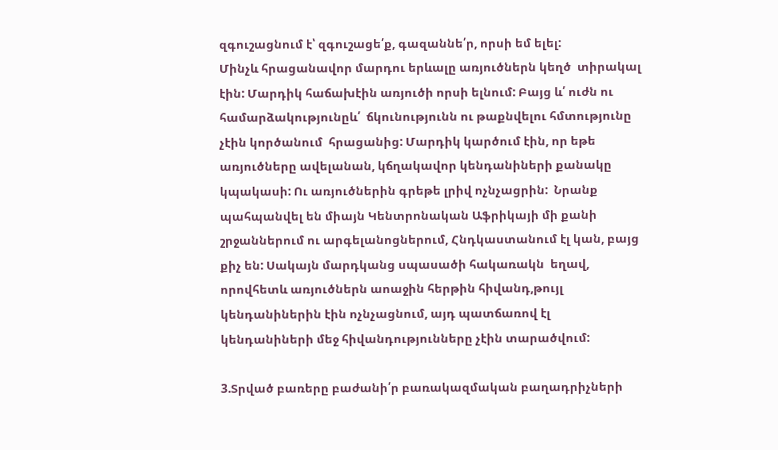զգուշացնում է՝ զգուշացե՛ք, գազաննե՛ր, որսի եմ ելել:
Մինչև հրացանավոր մարդու երևալը առյուծներն կեղծ  տիրակալ էին: Մարդիկ հաճախէին առյուծի որսի ելնում: Բայց և՛ ուժն ու համարձակությունըև՛  ճկունությունն ու թաքնվելու հմտությունը չէին կործանում  հրացանից: Մարդիկ կարծում էին, որ եթե առյուծները ավելանան, կճղակավոր կենդանիների քանակը կպակասի: Ու առյուծներին գրեթե լրիվ ոչնչացրին:  Նրանք պահպանվել են միայն Կենտրոնական Աֆրիկայի մի քանի շրջաններում ու արգելանոցներում, Հնդկաստանում էլ կան, բայց քիչ են: Սակայն մարդկանց սպասածի հակառակն  եղավ, որովհետև առյուծներն աոաջին հերթին հիվանդ,թույլ կենդանիներին էին ոչնչացնում, այդ պատճառով էլ կենդանիների մեջ հիվանդությունները չէին տարածվում:

3.Տրված բառերը բաժանի՛ր բառակազմական բաղադրիչների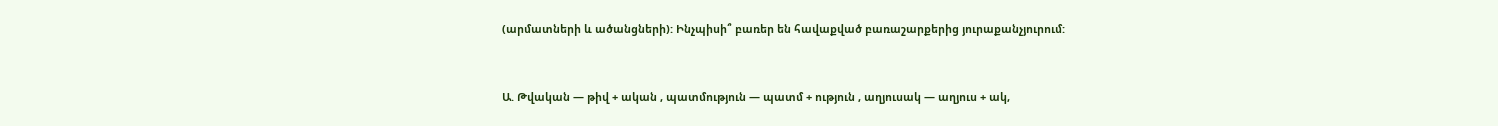(արմատների և ածանցների): Ինչպիսի՞ բառեր են հավաքված բառաշարքերից յուրաքանչյուրում:


Ա. Թվական — թիվ + ական , պատմություն — պատմ + ություն , աղյուսակ — աղյուս + ակ,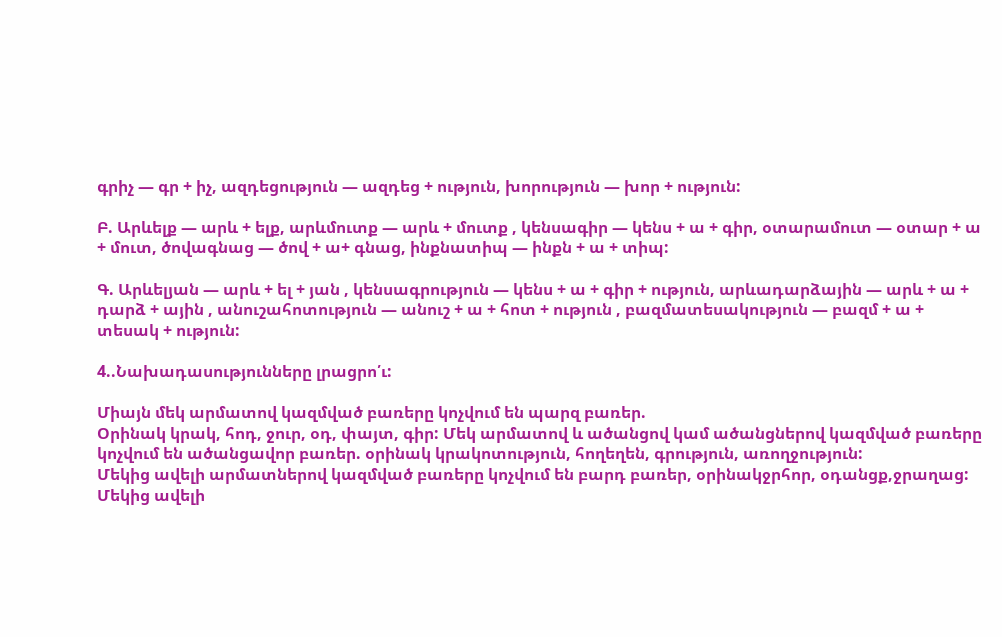գրիչ — գր + իչ, ազդեցություն — ազդեց + ություն, խորություն — խոր + ություն:

Բ. Արևելք — արև + ելք, արևմուտք — արև + մուտք , կենսագիր — կենս + ա + գիր, օտարամուտ — օտար + ա + մուտ, ծովագնաց — ծով + ա+ գնաց, ինքնատիպ — ինքն + ա + տիպ:

Գ. Արևելյան — արև + ել + յան , կենսագրություն — կենս + ա + գիր + ություն, արևադարձային — արև + ա + դարձ + ային , անուշահոտություն — անուշ + ա + հոտ + ություն , բազմատեսակություն — բազմ + ա + տեսակ + ություն:

4..Նախադասությունները լրացրո՛ւ:

Միայն մեկ արմատով կազմված բառերը կոչվում են պարզ բառեր.
Օրինակ կրակ, հոդ, ջուր, օդ, փայտ, գիր: Մեկ արմատով և ածանցով կամ ածանցներով կազմված բառերը կոչվում են ածանցավոր բառեր. օրինակ կրակոտություն, հողեղեն, գրություն, առողջություն:
Մեկից ավելի արմատներով կազմված բառերը կոչվում են բարդ բառեր, օրինակջրհոր, օդանցք,ջրաղաց: Մեկից ավելի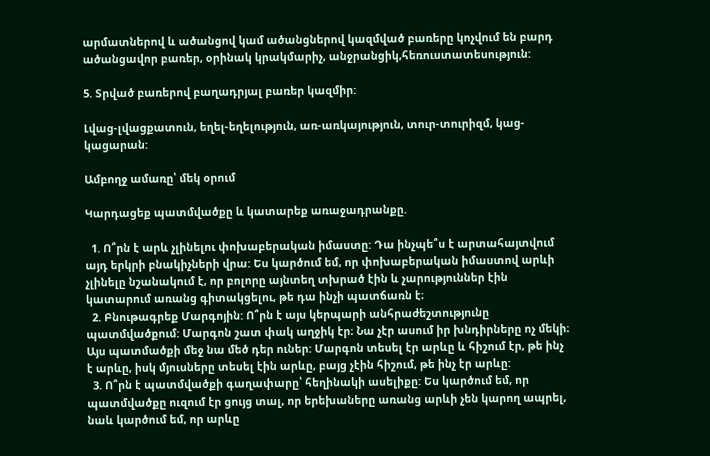արմատներով և ածանցով կամ ածանցներով կազմված բառերը կոչվում են բարդ ածանցավոր բառեր, օրինակ կրակմարիչ, անջրանցիկ,հեռուստատեսություն:

5. Տրված բառերով բաղադրյալ բառեր կազմիր:

Լվաց-լվացքատուն, եղել-եղելություն, առ-առկայություն, տուր-տուրիզմ, կաց-կացարան:

Ամբողջ ամառը՝ մեկ օրում

Կարդացեք պատմվածքը և կատարեք առաջադրանքը.

  1. Ո՞րն է արև չլինելու փոխաբերական իմաստը: Դա ինչպե՞ս է արտահայտվում այդ երկրի բնակիչների վրա: Ես կարծում եմ, որ փոխաբերական իմաստով արևի չլինելը նշանակում է, որ բոլորը այնտեղ տխրած էին և չարություններ էին կատարում առանց գիտակցելու, թե դա ինչի պատճառն է։
  2. Բնութագրեք Մարգոյին: Ո՞րն է այս կերպարի անհրաժեշտությունը պատմվածքում: Մարգոն շատ փակ աղջիկ էր։ Նա չէր ասում իր խնդիրները ոչ մեկի։ Այս պատմածքի մեջ նա մեծ դեր ուներ: Մարգոն տեսել էր արևը և հիշում էր, թե ինչ է արևը, իսկ մյուսները տեսել էին արևը, բայց չէին հիշում, թե ինչ էր արևը:
  3. Ո՞րն է պատմվածքի գաղափարը՝ հեղինակի ասելիքը: Ես կարծում եմ, որ պատմվածքը ուզում էր ցույց տալ, որ երեխաները առանց արևի չեն կարող ապրել, նաև կարծում եմ, որ արևը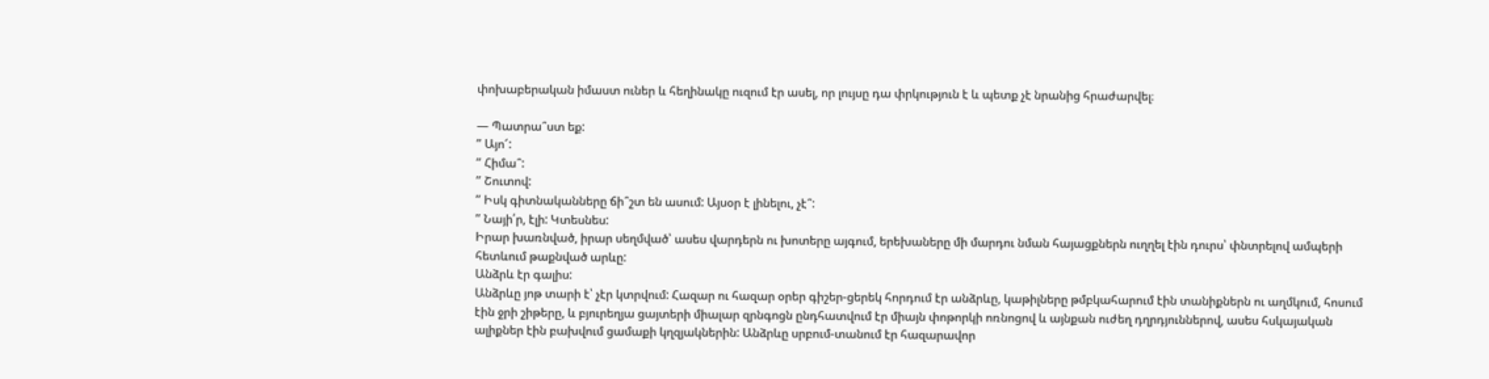փոխաբերական իմաստ ուներ և հեղինակը ուզում էր ասել, որ լույսը դա փրկություն է և պետք չէ նրանից հրաժարվել։

— Պատրա՞ստ եք:
” Այո՜:
” Հիմա՞:
” Շուտով:
” Իսկ գիտնականները ճի՞շտ են ասում: Այսօր է լինելու, չէ՞:
” Նայի՛ր, էլի: Կտեսնես:
Իրար խառնված, իրար սեղմված՝ ասես վարդերն ու խոտերը այգում, երեխաները մի մարդու նման հայացքներն ուղղել էին դուրս՝ փնտրելով ամպերի հետևում թաքնված արևը:
Անձրև էր գալիս:
Անձրևը յոթ տարի է՝ չէր կտրվում: Հազար ու հազար օրեր գիշեր-ցերեկ հորդում էր անձրևը, կաթիլները թմբկահարում էին տանիքներն ու աղմկում, հոսում էին ջրի շիթերը, և բյուրեղյա ցայտերի միալար զրնգոցն ընդհատվում էր միայն փոթորկի ոռնոցով և այնքան ուժեղ դղրդյուններով, ասես հսկայական ալիքներ էին բախվում ցամաքի կղզյակներին: Անձրևը սրբում-տանում էր հազարավոր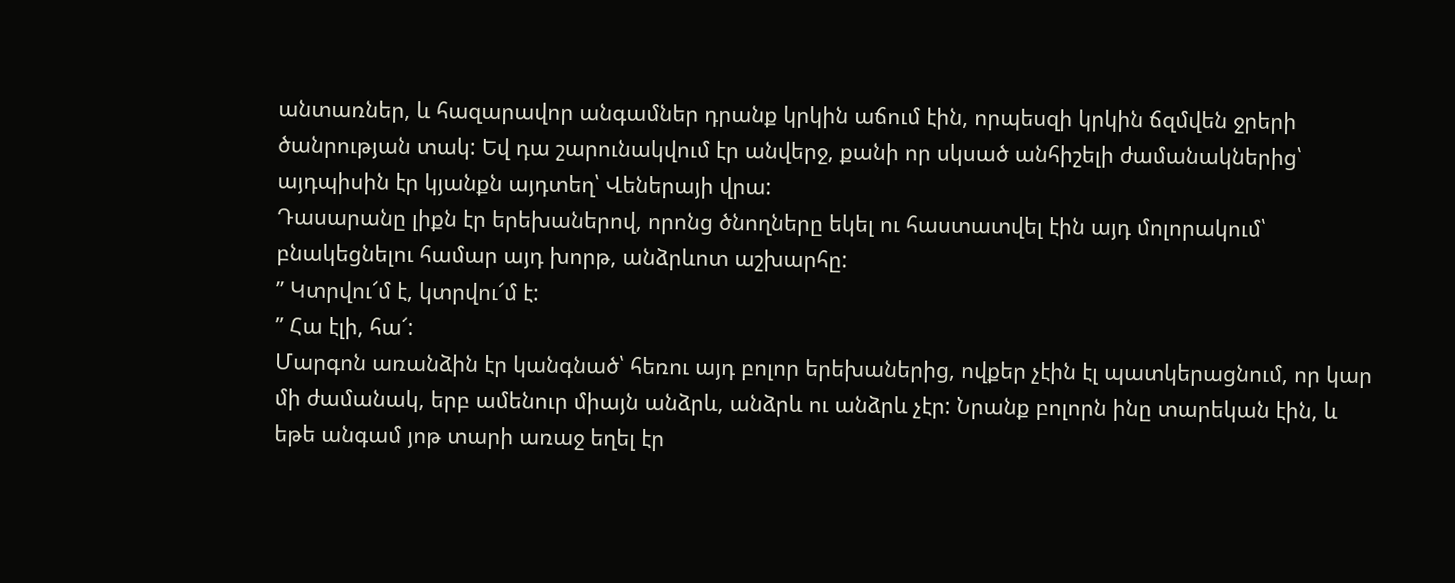անտառներ, և հազարավոր անգամներ դրանք կրկին աճում էին, որպեսզի կրկին ճզմվեն ջրերի ծանրության տակ: Եվ դա շարունակվում էր անվերջ, քանի որ սկսած անհիշելի ժամանակներից՝ այդպիսին էր կյանքն այդտեղ՝ Վեներայի վրա:
Դասարանը լիքն էր երեխաներով, որոնց ծնողները եկել ու հաստատվել էին այդ մոլորակում՝ բնակեցնելու համար այդ խորթ, անձրևոտ աշխարհը:
” Կտրվու՜մ է, կտրվու՜մ է:
” Հա էլի, հա՜:
Մարգոն առանձին էր կանգնած՝ հեռու այդ բոլոր երեխաներից, ովքեր չէին էլ պատկերացնում, որ կար մի ժամանակ, երբ ամենուր միայն անձրև, անձրև ու անձրև չէր: Նրանք բոլորն ինը տարեկան էին, և եթե անգամ յոթ տարի առաջ եղել էր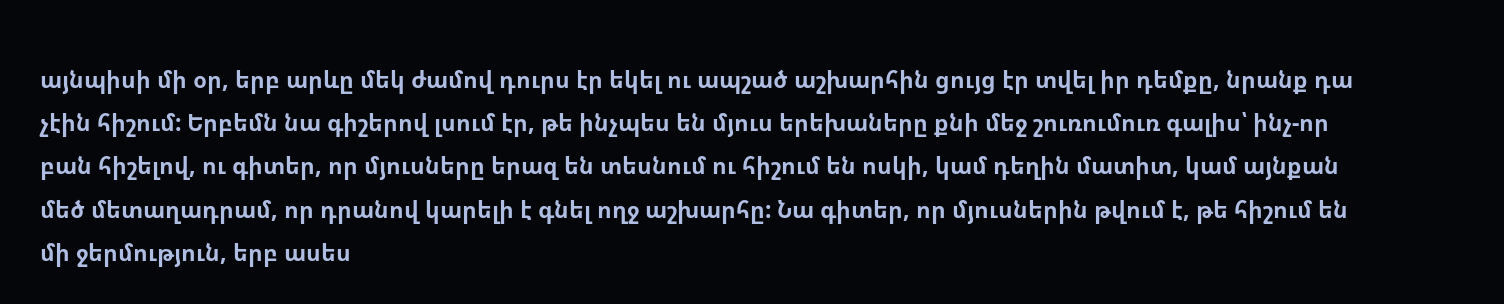այնպիսի մի օր, երբ արևը մեկ ժամով դուրս էր եկել ու ապշած աշխարհին ցույց էր տվել իր դեմքը, նրանք դա չէին հիշում: Երբեմն նա գիշերով լսում էր, թե ինչպես են մյուս երեխաները քնի մեջ շուռումուռ գալիս՝ ինչ-որ բան հիշելով, ու գիտեր, որ մյուսները երազ են տեսնում ու հիշում են ոսկի, կամ դեղին մատիտ, կամ այնքան մեծ մետաղադրամ, որ դրանով կարելի է գնել ողջ աշխարհը: Նա գիտեր, որ մյուսներին թվում է, թե հիշում են մի ջերմություն, երբ ասես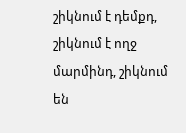շիկնում է դեմքդ, շիկնում է ողջ մարմինդ, շիկնում են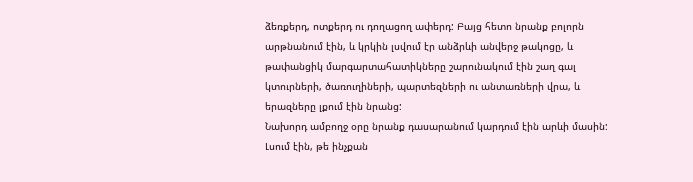ձեռքերդ, ոտքերդ ու դողացող ափերդ: Բայց հետո նրանք բոլորն արթնանում էին, և կրկին լսվում էր անձրևի անվերջ թակոցը, և թափանցիկ մարգարտահատիկները շարունակում էին շաղ գալ կտուրների, ծառուղիների, պարտեզների ու անտառների վրա, և երազները լքում էին նրանց:
Նախորդ ամբողջ օրը նրանք դասարանում կարդում էին արևի մասին: Լսում էին, թե ինչքան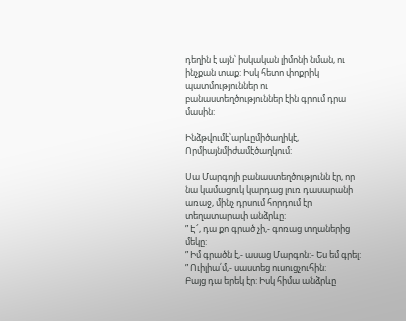դեղին է այն՝ իսկական լիմոնի նման, ու ինչքան տաք: Իսկ հետո փոքրիկ պատմություններ ու բանաստեղծություններ էին գրում դրա մասին:

Ինձթվումէ՝արևըմիծաղիկէ,
Որմիայնմիժամէծաղկում:

Սա Մարգոյի բանաստեղծությունն էր, որ նա կամացուկ կարդաց լուռ դասարանի առաջ, մինչ դրսում հորդում էր տեղատարափ անձրևը:
” Է՜, դա քո գրած չի,- գոռաց տղաներից մեկը:
” Իմ գրածն է,- ասաց Մարգոն:- Ես եմ գրել:
” Ուիլիա՛մ,- սաստեց ուսուցչուհին:
Բայց դա երեկ էր: Իսկ հիմա անձրևը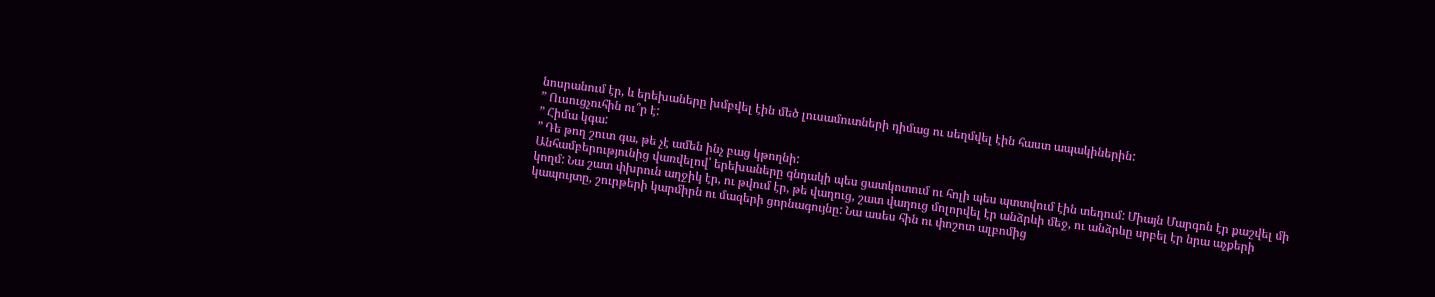նոսրանում էր, և երեխաները խմբվել էին մեծ լուսամուտների դիմաց ու սեղմվել էին հաստ ապակիներին:
” Ուսուցչուհին ու՞ր է:
” Հիմա կգա:
” Դե թող շուտ գա, թե չէ ամեն ինչ բաց կթողնի:
Անհամբերությունից վառվելով՝ երեխաները գնդակի պես ցատկոտում ու հոլի պես պտտվում էին տեղում: Միայն Մարգոն էր քաշվել մի կողմ: Նա շատ փխրուն աղջիկ էր, ու թվում էր, թե վաղուց, շատ վաղուց մոլորվել էր անձրևի մեջ, ու անձրևը սրբել էր նրա աչքերի կապույտը, շուրթերի կարմիրն ու մազերի ցորնագույնը: Նա ասես հին ու փոշոտ ալբոմից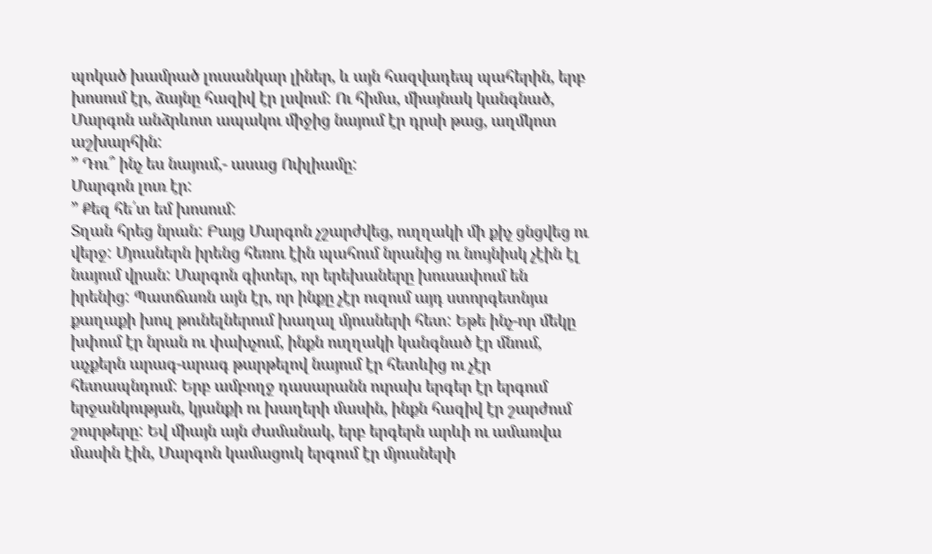պոկած խամրած լուսանկար լիներ, և այն հազվադեպ պահերին, երբ խոսում էր, ձայնը հազիվ էր լսվում: Ու հիմա, միայնակ կանգնած, Մարգոն անձրևոտ ապակու միջից նայում էր դրսի թաց, աղմկոտ աշխարհին:
” Դու՞ ինչ ես նայում,- ասաց Ուիլիամը:
Մարգոն լուռ էր:
” Քեզ հե՛տ եմ խոսում:
Տղան հրեց նրան: Բայց Մարգոն չշարժվեց, ուղղակի մի քիչ ցնցվեց ու վերջ: Մյուսներն իրենց հեռու էին պահում նրանից ու նույնիսկ չէին էլ նայում վրան: Մարգոն գիտեր, որ երեխաները խուսափում են իրենից: Պատճառն այն էր, որ ինքը չէր ուզում այդ ստորգետնյա քաղաքի խուլ թունելներում խաղալ մյուսների հետ: Եթե ինչ-որ մեկը խփում էր նրան ու փախչում, ինքն ուղղակի կանգնած էր մնում, աչքերն արագ-արագ թարթելով նայում էր հետևից ու չէր հետապնդում: Երբ ամբողջ դասարանն ուրախ երգեր էր երգում երջանկության, կյանքի ու խաղերի մասին, ինքն հազիվ էր շարժում շուրթերը: Եվ միայն այն ժամանակ, երբ երգերն արևի ու ամառվա մասին էին, Մարգոն կամացուկ երգում էր մյուսների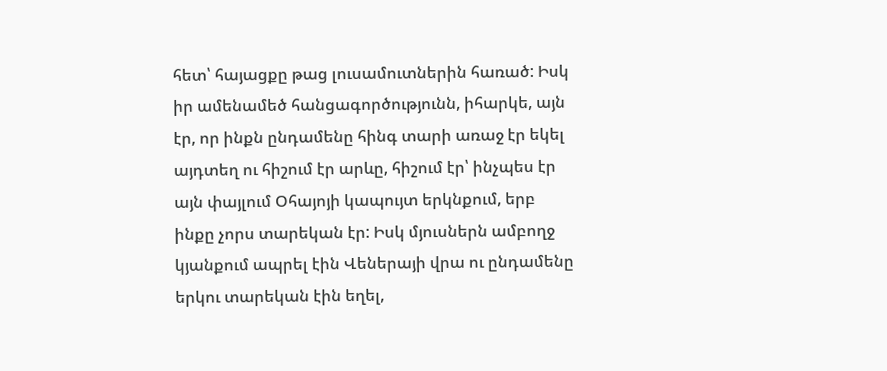հետ՝ հայացքը թաց լուսամուտներին հառած: Իսկ իր ամենամեծ հանցագործությունն, իհարկե, այն էր, որ ինքն ընդամենը հինգ տարի առաջ էր եկել այդտեղ ու հիշում էր արևը, հիշում էր՝ ինչպես էր այն փայլում Օհայոյի կապույտ երկնքում, երբ ինքը չորս տարեկան էր: Իսկ մյուսներն ամբողջ կյանքում ապրել էին Վեներայի վրա ու ընդամենը երկու տարեկան էին եղել,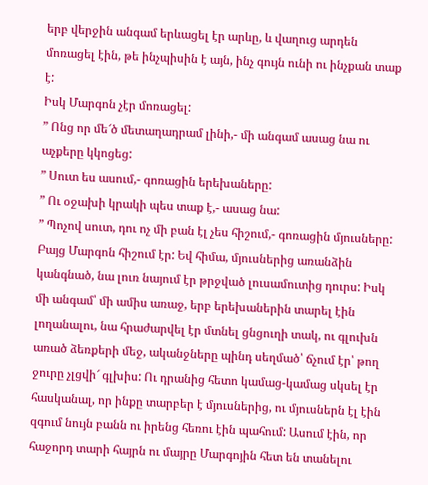երբ վերջին անգամ երևացել էր արևը, և վաղուց արդեն մոռացել էին, թե ինչպիսին է այն, ինչ գույն ունի ու ինչքան տաք է:
Իսկ Մարգոն չէր մոռացել:
” Ոնց որ մե՜ծ մետաղադրամ լինի,- մի անգամ ասաց նա ու աչքերը կկոցեց:
” Սուտ ես ասում,- գոռացին երեխաները:
” Ու օջախի կրակի պես տաք է,- ասաց նա:
” Պոչով սուտ, դու ոչ մի բան էլ չես հիշում,- գոռացին մյուսները:
Բայց Մարգոն հիշում էր: Եվ հիմա, մյուսներից առանձին կանգնած, նա լուռ նայում էր թրջված լուսամուտից դուրս: Իսկ մի անգամ՝ մի ամիս առաջ, երբ երեխաներին տարել էին լողանալու, նա հրաժարվել էր մտնել ցնցուղի տակ, ու գլուխն առած ձեռքերի մեջ, ականջները պինդ սեղմած՝ ճչում էր՝ թող ջուրը չլցվի՜ գլխիս: Ու դրանից հետո կամաց-կամաց սկսել էր հասկանալ, որ ինքը տարբեր է մյուսներից, ու մյուսներն էլ էին զգում նույն բանն ու իրենց հեռու էին պահում: Ասում էին, որ հաջորդ տարի հայրն ու մայրը Մարգոյին հետ են տանելու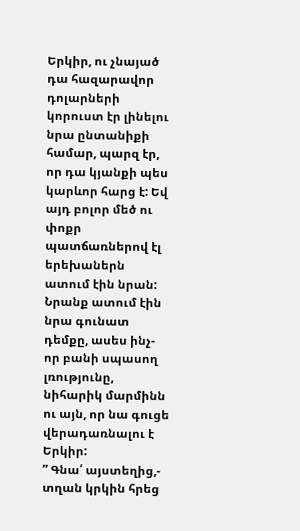Երկիր, ու չնայած դա հազարավոր դոլարների կորուստ էր լինելու նրա ընտանիքի համար, պարզ էր, որ դա կյանքի պես կարևոր հարց է: Եվ այդ բոլոր մեծ ու փոքր պատճառներով էլ երեխաներն ատում էին նրան: Նրանք ատում էին նրա գունատ դեմքը, ասես ինչ-որ բանի սպասող լռությունը, նիհարիկ մարմինն ու այն, որ նա գուցե վերադառնալու է Երկիր:
” Գնա՛ այստեղից,- տղան կրկին հրեց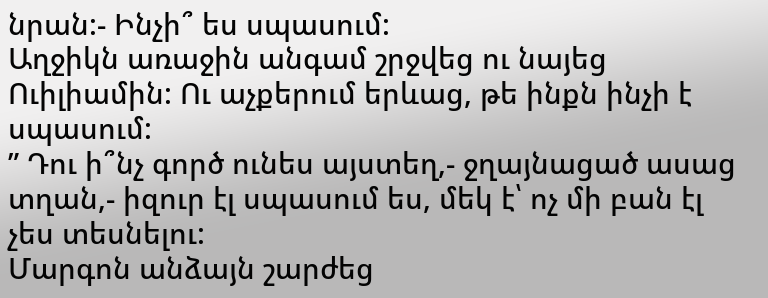նրան:- Ինչի՞ ես սպասում:
Աղջիկն առաջին անգամ շրջվեց ու նայեց Ուիլիամին: Ու աչքերում երևաց, թե ինքն ինչի է սպասում:
” Դու ի՞նչ գործ ունես այստեղ,- ջղայնացած ասաց տղան,- իզուր էլ սպասում ես, մեկ է՝ ոչ մի բան էլ չես տեսնելու:
Մարգոն անձայն շարժեց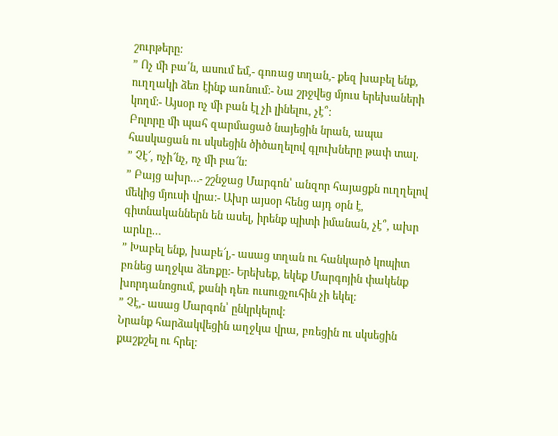շուրթերը:
” Ոչ մի բա՛ն, ասում եմ,- գոռաց տղան,- քեզ խաբել ենք, ուղղակի ձեռ էինք առնում:- Նա շրջվեց մյուս երեխաների կողմ:- Այսօր ոչ մի բան էլ չի լինելու, չէ՞:
Բոլորը մի պահ զարմացած նայեցին նրան, ապա հասկացան ու սկսեցին ծիծաղելով գլուխները թափ տալ.
” Չէ՜, ոչի՜նչ, ոչ մի բա՜ն:
” Բայց ախր…- շշնջաց Մարգոն՝ անզոր հայացքն ուղղելով մեկից մյուսի վրա:- Ախր այսօր հենց այդ օրն է, գիտնականներն են ասել, իրենք պիտի իմանան, չէ՞, ախր արևը…
” Խաբել ենք, խաբե՜լ,- ասաց տղան ու հանկարծ կոպիտ բռնեց աղջկա ձեռքը:- Երեխեք, եկեք Մարգոյին փակենք խորդանոցում, քանի դեռ ուսուցչուհին չի եկել:
” Չէ,- ասաց Մարգոն՝ ընկրկելով:
Նրանք հարձակվեցին աղջկա վրա, բռեցին ու սկսեցին քաշքշել ու հրել: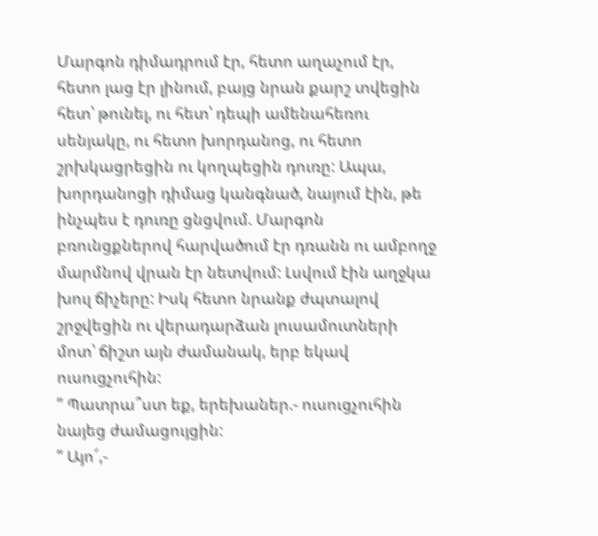Մարգոն դիմադրում էր, հետո աղաչում էր, հետո լաց էր լինում, բայց նրան քարշ տվեցին հետ՝ թունել, ու հետ՝ դեպի ամենահեռու սենյակը, ու հետո խորդանոց, ու հետո շրխկացրեցին ու կողպեցին դուռը: Ապա, խորդանոցի դիմաց կանգնած, նայում էին, թե ինչպես է դուռը ցնցվում. Մարգոն բռունցքներով հարվածում էր դռանն ու ամբողջ մարմնով վրան էր նետվում: Լսվում էին աղջկա խուլ ճիչերը: Իսկ հետո նրանք ժպտալով շրջվեցին ու վերադարձան լուսամուտների մոտ՝ ճիշտ այն ժամանակ, երբ եկավ ուսուցչուհին:
” Պատրա՞ստ եք, երեխաներ.- ուսուցչուհին նայեց ժամացույցին:
” Այո՜,-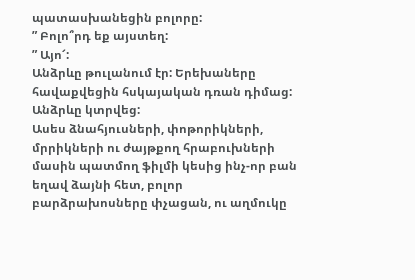պատասխանեցին բոլորը:
” Բոլո՞րդ եք այստեղ:
” Այո՜:
Անձրևը թուլանում էր: Երեխաները հավաքվեցին հսկայական դռան դիմաց:
Անձրևը կտրվեց:
Ասես ձնահյուսների, փոթորիկների, մրրիկների ու ժայթքող հրաբուխների մասին պատմող ֆիլմի կեսից ինչ-որ բան եղավ ձայնի հետ, բոլոր բարձրախոսները փչացան, ու աղմուկը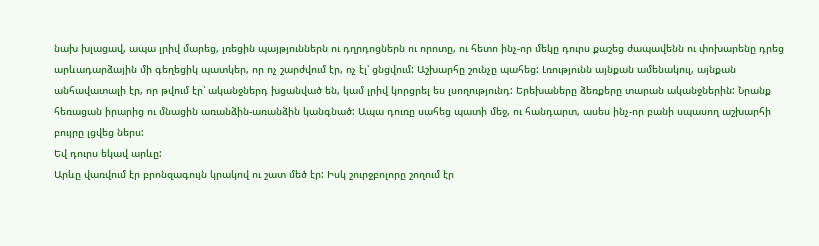նախ խլացավ, ապա լրիվ մարեց, լռեցին պայթյուններն ու դղրդոցներն ու որոտը, ու հետո ինչ-որ մեկը դուրս քաշեց ժապավենն ու փոխարենը դրեց արևադարձային մի գեղեցիկ պատկեր, որ ոչ շարժվում էր, ոչ էլ՝ ցնցվում: Աշխարհը շունչը պահեց: Լռությունն այնքան ամենակուլ, այնքան անհավատալի էր, որ թվում էր՝ ականջներդ խցանված են, կամ լրիվ կորցրել ես լսողությունդ: Երեխաները ձեռքերը տարան ականջներին: Նրանք հեռացան իրարից ու մնացին առանձին-առանձին կանգնած: Ապա դուռը սահեց պատի մեջ, ու հանդարտ, ասես ինչ-որ բանի սպասող աշխարհի բույրը լցվեց ներս:
Եվ դուրս եկավ արևը:
Արևը վառվում էր բրոնզագույն կրակով ու շատ մեծ էր: Իսկ շուրջբոլորը շողում էր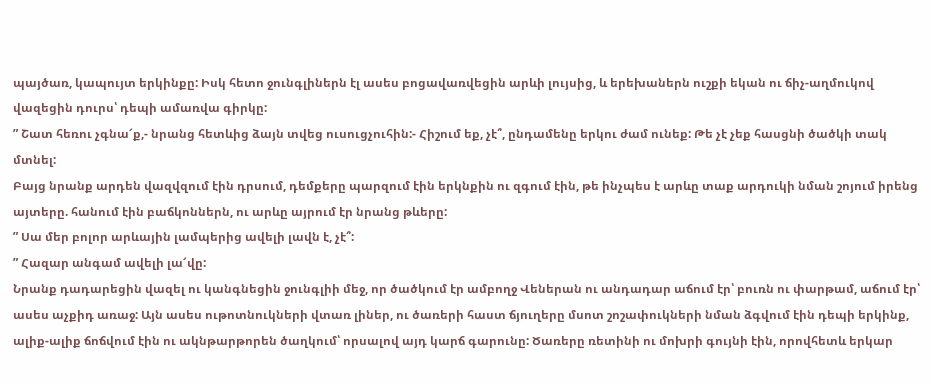պայծառ, կապույտ երկինքը: Իսկ հետո ջունգլիներն էլ ասես բոցավառվեցին արևի լույսից, և երեխաներն ուշքի եկան ու ճիչ-աղմուկով վազեցին դուրս՝ դեպի ամառվա գիրկը:
” Շատ հեռու չգնա՜ք,- նրանց հետևից ձայն տվեց ուսուցչուհին:- Հիշում եք, չէ՞, ընդամենը երկու ժամ ունեք: Թե չէ չեք հասցնի ծածկի տակ մտնել:
Բայց նրանք արդեն վազվզում էին դրսում, դեմքերը պարզում էին երկնքին ու զգում էին, թե ինչպես է արևը տաք արդուկի նման շոյում իրենց այտերը. հանում էին բաճկոններն, ու արևը այրում էր նրանց թևերը:
” Սա մեր բոլոր արևային լամպերից ավելի լավն է, չէ՞:
” Հազար անգամ ավելի լա՜վը:
Նրանք դադարեցին վազել ու կանգնեցին ջունգլիի մեջ, որ ծածկում էր ամբողջ Վեներան ու անդադար աճում էր՝ բուռն ու փարթամ, աճում էր՝ ասես աչքիդ առաջ: Այն ասես ութոտնուկների վտառ լիներ, ու ծառերի հաստ ճյուղերը մսոտ շոշափուկների նման ձգվում էին դեպի երկինք, ալիք-ալիք ճոճվում էին ու ակնթարթորեն ծաղկում՝ որսալով այդ կարճ գարունը: Ծառերը ռետինի ու մոխրի գույնի էին, որովհետև երկար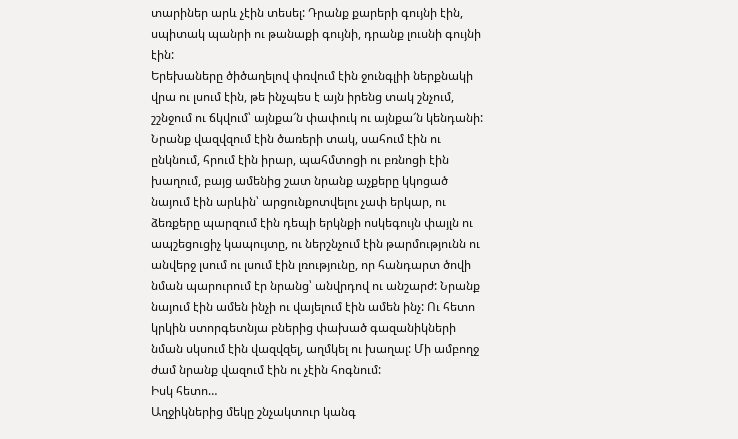տարիներ արև չէին տեսել: Դրանք քարերի գույնի էին, սպիտակ պանրի ու թանաքի գույնի, դրանք լուսնի գույնի էին:
Երեխաները ծիծաղելով փռվում էին ջունգլիի ներքնակի վրա ու լսում էին, թե ինչպես է այն իրենց տակ շնչում, շշնջում ու ճկվում՝ այնքա՜ն փափուկ ու այնքա՜ն կենդանի: Նրանք վազվզում էին ծառերի տակ, սահում էին ու ընկնում, հրում էին իրար, պահմտոցի ու բռնոցի էին խաղում, բայց ամենից շատ նրանք աչքերը կկոցած նայում էին արևին՝ արցունքոտվելու չափ երկար, ու ձեռքերը պարզում էին դեպի երկնքի ոսկեգույն փայլն ու ապշեցուցիչ կապույտը, ու ներշնչում էին թարմությունն ու անվերջ լսում ու լսում էին լռությունը, որ հանդարտ ծովի նման պարուրում էր նրանց՝ անվրդով ու անշարժ: Նրանք նայում էին ամեն ինչի ու վայելում էին ամեն ինչ: Ու հետո կրկին ստորգետնյա բներից փախած գազանիկների նման սկսում էին վազվզել, աղմկել ու խաղալ: Մի ամբողջ ժամ նրանք վազում էին ու չէին հոգնում:
Իսկ հետո…
Աղջիկներից մեկը շնչակտուր կանգ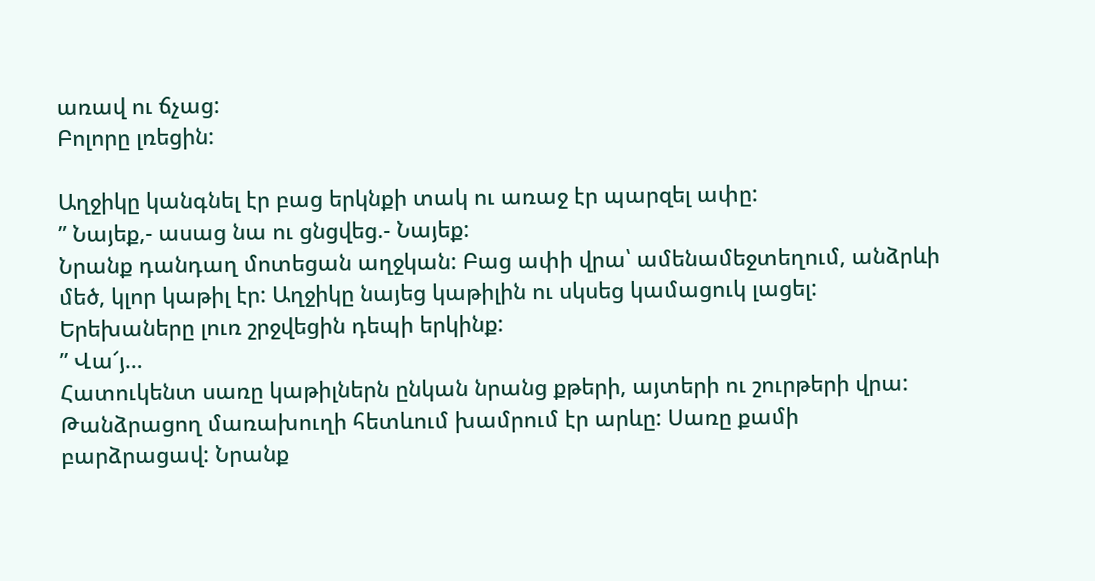առավ ու ճչաց:
Բոլորը լռեցին:

Աղջիկը կանգնել էր բաց երկնքի տակ ու առաջ էր պարզել ափը:
” Նայեք,- ասաց նա ու ցնցվեց.- Նայեք:
Նրանք դանդաղ մոտեցան աղջկան: Բաց ափի վրա՝ ամենամեջտեղում, անձրևի մեծ, կլոր կաթիլ էր: Աղջիկը նայեց կաթիլին ու սկսեց կամացուկ լացել: Երեխաները լուռ շրջվեցին դեպի երկինք:
” Վա՜յ…
Հատուկենտ սառը կաթիլներն ընկան նրանց քթերի, այտերի ու շուրթերի վրա: Թանձրացող մառախուղի հետևում խամրում էր արևը: Սառը քամի բարձրացավ: Նրանք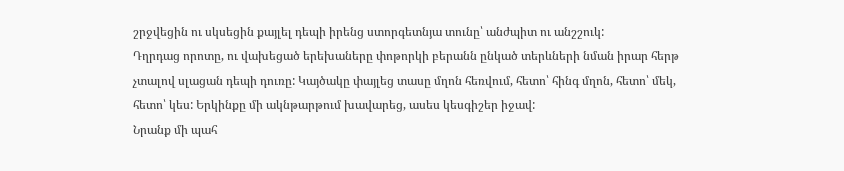շրջվեցին ու սկսեցին քայլել դեպի իրենց ստորգետնյա տունը՝ անժպիտ ու անշշուկ:
Դղրդաց որոտը, ու վախեցած երեխաները փոթորկի բերանն ընկած տերևների նման իրար հերթ չտալով սլացան դեպի դուռը: Կայծակը փայլեց տասը մղոն հեռվում, հետո՝ հինգ մղոն, հետո՝ մեկ, հետո՝ կես: Երկինքը մի ակնթարթում խավարեց, ասես կեսգիշեր իջավ:
Նրանք մի պահ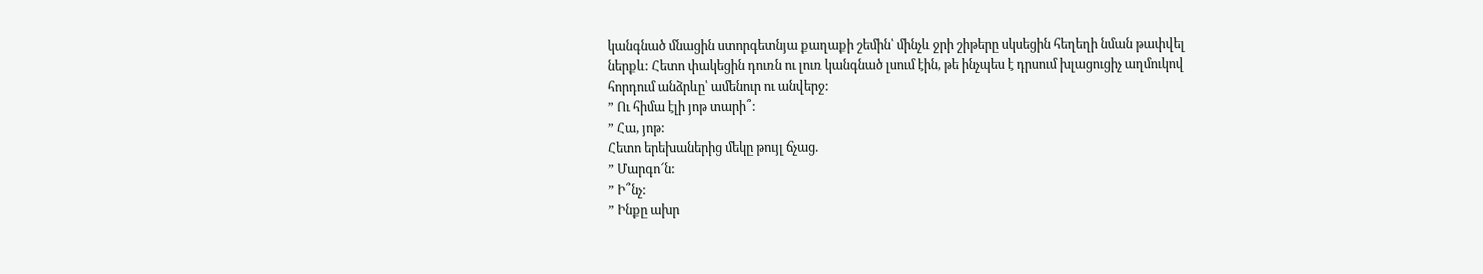կանգնած մնացին ստորգետնյա քաղաքի շեմին՝ մինչև ջրի շիթերը սկսեցին հեղեղի նման թափվել ներքև: Հետո փակեցին դուռն ու լուռ կանգնած լսում էին, թե ինչպես է դրսում խլացուցիչ աղմուկով հորդում անձրևը՝ ամենուր ու անվերջ:
” Ու հիմա էլի յոթ տարի՞:
” Հա, յոթ:
Հետո երեխաներից մեկը թույլ ճչաց.
” Մարգո՜ն:
” Ի՞նչ:
” Ինքը ախր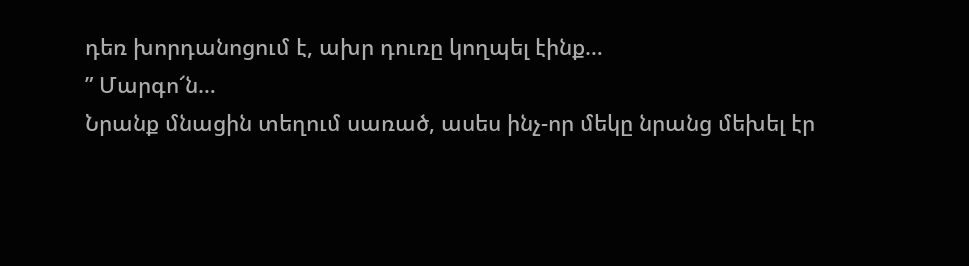դեռ խորդանոցում է, ախր դուռը կողպել էինք…
” Մարգո՜ն…
Նրանք մնացին տեղում սառած, ասես ինչ-որ մեկը նրանց մեխել էր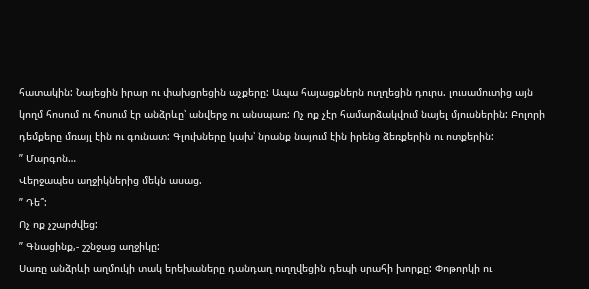հատակին: Նայեցին իրար ու փախցրեցին աչքերը: Ապա հայացքներն ուղղեցին դուրս. լուսամուտից այն կողմ հոսում ու հոսում էր անձրևը՝ անվերջ ու անսպառ: Ոչ ոք չէր համարձակվում նայել մյուսներին: Բոլորի դեմքերը մռայլ էին ու գունատ: Գլուխները կախ՝ նրանք նայում էին իրենց ձեռքերին ու ոտքերին:
” Մարգոն…
Վերջապես աղջիկներից մեկն ասաց.
” Դե՞:
Ոչ ոք չշարժվեց:
” Գնացինք,- շշնջաց աղջիկը:
Սառը անձրևի աղմուկի տակ երեխաները դանդաղ ուղղվեցին դեպի սրահի խորքը: Փոթորկի ու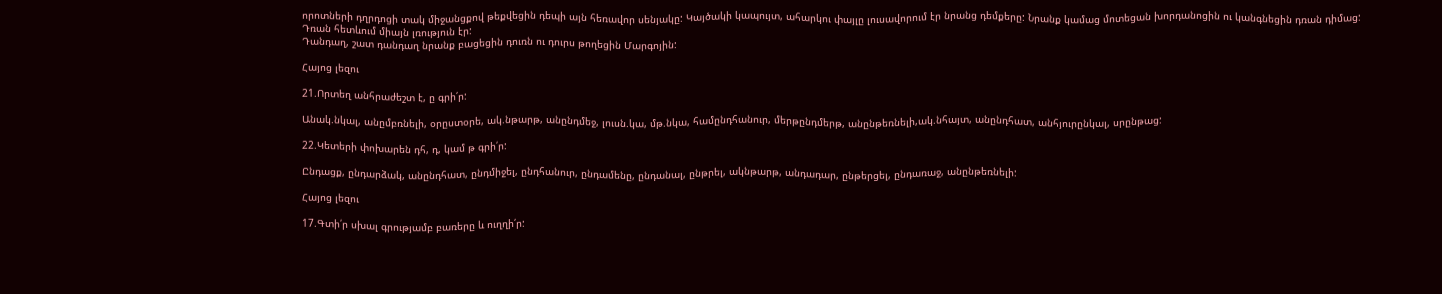որոտների դղրդոցի տակ միջանցքով թեքվեցին դեպի այն հեռավոր սենյակը: Կայծակի կապույտ, ահարկու փայլը լուսավորում էր նրանց դեմքերը: Նրանք կամաց մոտեցան խորդանոցին ու կանգնեցին դռան դիմաց:
Դռան հետևում միայն լռություն էր:
Դանդաղ, շատ դանդաղ նրանք բացեցին դուռն ու դուրս թողեցին Մարգոյին:

Հայոց լեզու

21.Որտեղ անհրաժեշտ է, ը գրի՛ր:

Անակ.նկալ, անըմբռնելի, օրըստօրե, ակ.նթարթ, անընդմեջ, լուսն.կա, մթ.նկա, համընդհանուր, մերթընդմերթ, անընթեռնելի,ակ.նհայտ, անընդհատ, անհյուրընկալ, սրընթաց:

22.Կետերի փոխարեն դհ, դ, կամ թ գրի՛ր:

Ընդացք, ընդարձակ, անընդհատ, ընդմիջել, ընդհանուր, ընդամենը, ընդանալ, ընթրել, ակնթարթ, անդադար, ընթերցել, ընդառաջ, անընթեռնելի:

Հայոց լեզու

17.Գտի՛ր սխալ գրությամբ բառերը և ուղղի՛ր: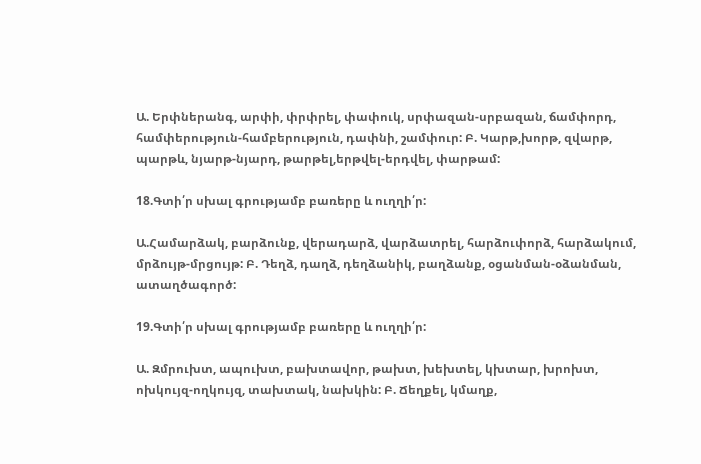Ա. Երփներանգ, արփի, փրփրել, փափուկ, սրփազան-սրբազան, ճամփորդ, համփերություն-համբերություն, դափնի, շամփուր: Բ. Կարթ,խորթ, զվարթ, պարթև, նյարթ-նյարդ, թարթել,երթվել-երդվել, փարթամ:

18.Գտի՛ր սխալ գրությամբ բառերը և ուղղի՛ր:

Ա.Համարձակ, բարձունք, վերադարձ, վարձատրել, հարձուփորձ, հարձակում, մրձույթ-մրցույթ: Բ. Դեղձ, դաղձ, դեղձանիկ, բաղձանք, օցանման-օձանման, ատաղծագործ:

19.Գտի՛ր սխալ գրությամբ բառերը և ուղղի՛ր:

Ա. Զմրուխտ, ապուխտ, բախտավոր, թախտ, խեխտել, կխտար, խրոխտ, ոխկույզ-ողկույզ, տախտակ, նախկին: Բ. Ճեղքել, կմաղք,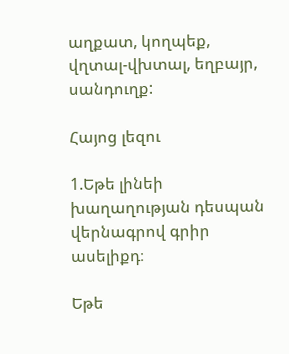աղքատ, կողպեք, վղտալ-վխտալ, եղբայր, սանդուղք:

Հայոց լեզու

1.Եթե լինեի խաղաղության դեսպան վերնագրով գրիր ասելիքդ։

Եթե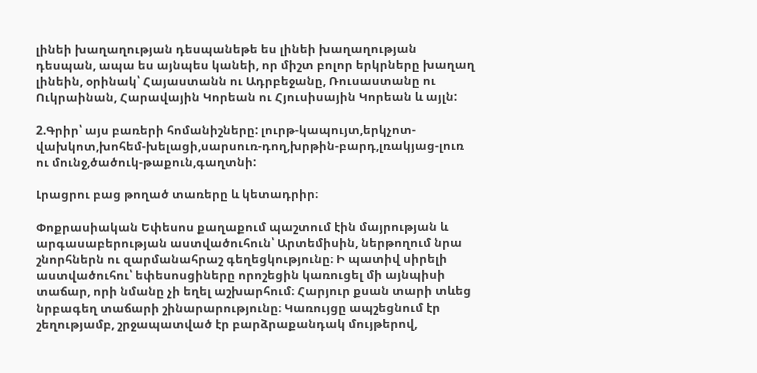լինեի խաղաղության դեսպանեթե ես լինեի խաղաղության դեսպան, ապա ես այնպես կանեի, որ միշտ բոլոր երկրները խաղաղ լինեին, օրինակ՝ Հայաստանն ու Ադրբեջանը, Ռուսաստանը ու Ուկրաինան, Հարավային Կորեան ու Հյուսիսային Կորեան և այլն:

2.Գրիր՝ այս բառերի հոմանիշները: լուրթ-կապույտ,երկչոտ-վախկոտ,խոհեմ-խելացի,սարսուռ-դող,խրթին-բարդ,լռակյաց-լուռ ու մունջ,ծածուկ-թաքուն,գաղտնի:

Լրացրու բաց թողած տառերը և կետադրիր։

Փոքրասիական Եփեսոս քաղաքում պաշտում էին մայրության և արգասաբերության աստվածուհուն՝ Արտեմիսին, ներթողում նրա շնորհներն ու զարմանահրաշ գեղեցկությունը։ Ի պատիվ սիրելի աստվածուհու՝ եփեսոսցիները որոշեցին կառուցել մի այնպիսի տաճար, որի նմանը չի եղել աշխարհում։ Հարյուր քսան տարի տևեց նրբագեղ տաճարի շինարարությունը։ Կառույցը ապշեցնում էր շեղությամբ, շրջապատված էր բարձրաքանդակ մույթերով,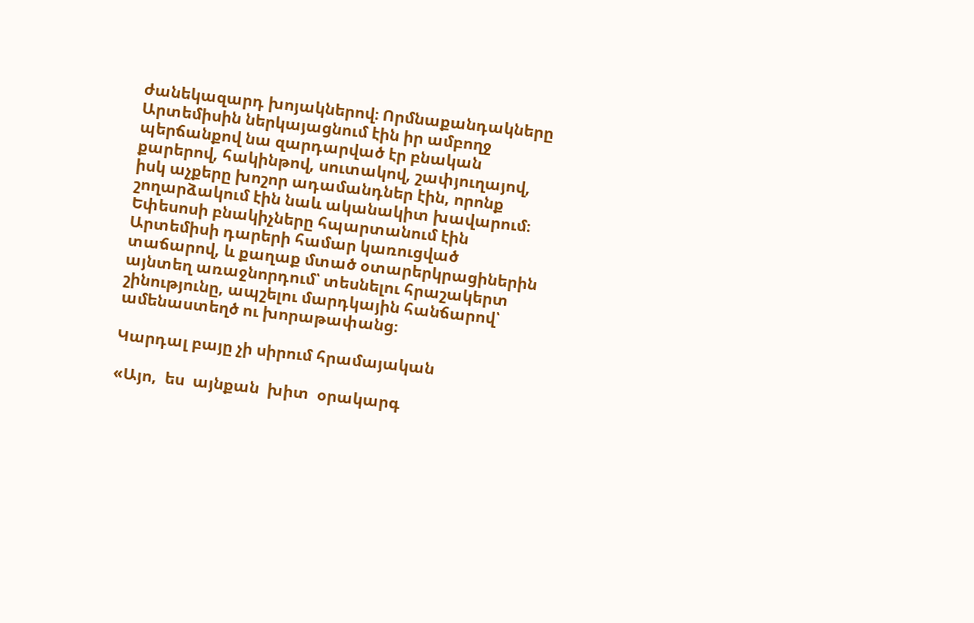ժանեկազարդ խոյակներով։ Որմնաքանդակները Արտեմիսին ներկայացնում էին իր ամբողջ պերճանքով նա զարդարված էր բնական քարերով, հակինթով, սուտակով, շափյուղայով, իսկ աչքերը խոշոր ադամանդներ էին, որոնք շողարձակում էին նաև ականակիտ խավարում։ Եփեսոսի բնակիչները հպարտանում էին Արտեմիսի դարերի համար կառուցված տաճարով, և քաղաք մտած օտարերկրացիներին այնտեղ առաջնորդում՝ տեսնելու հրաշակերտ շինությունը, ապշելու մարդկային հանճարով՝ ամենաստեղծ ու խորաթափանց։

Կարդալ բայը չի սիրում հրամայական

«Այո,  ես  այնքան  խիտ  օրակարգ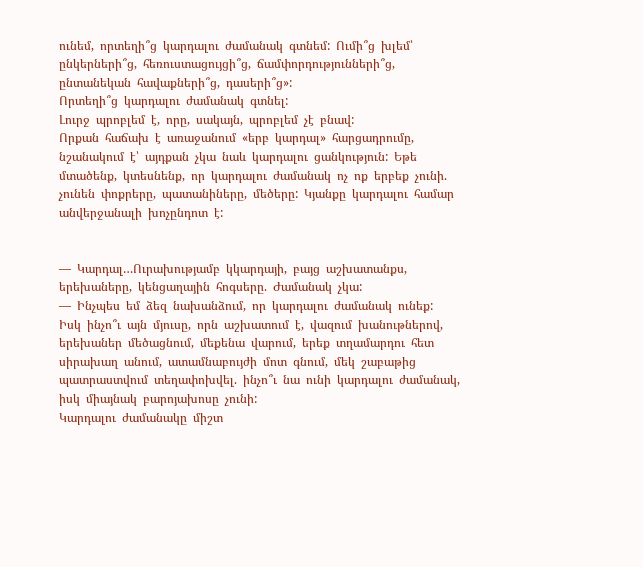ունեմ,  որտեղի՞ց  կարդալու  ժամանակ  գտնեմ:  Ումի՞ց  խլեմ՝  ընկերների՞ց,  հեռուստացույցի՞ց,  ճամփորդությունների՞ց,  ընտանեկան  հավաքների՞ց,  դասերի՞ց»:
Որտեղի՞ց  կարդալու  ժամանակ  գտնել:
Լուրջ  պրոբլեմ  է,  որը,  սակայն,  պրոբլեմ  չէ  բնավ:
Որքան  հաճախ  է  առաջանում  «երբ  կարդալ»  հարցադրումը,  նշանակում  է՝  այդքան  չկա  նաև  կարդալու  ցանկություն:  Եթե  մտածենք,  կտեսնենք,  որ  կարդալու  ժամանակ  ոչ  ոք  երբեք  չունի.  չունեն  փոքրերը,  պատանիները,  մեծերը:  Կյանքը  կարդալու  համար  անվերջանալի  խոչընդոտ  է:


—  Կարդալ…Ուրախությամբ  կկարդայի,  բայց  աշխատանքս,  երեխաները,  կենցաղային  հոգսերը.  Ժամանակ  չկա:
—  Ինչպես  եմ  ձեզ  նախանձում,  որ  կարդալու  ժամանակ  ունեք:
Իսկ  ինչո՞ւ  այն  մյուսը,  որն  աշխատում  է,  վազում  խանութներով,  երեխաներ  մեծացնում,  մեքենա  վարում,  երեք  տղամարդու  հետ  սիրախաղ  անում,  ատամնաբույժի  մոտ  գնում,  մեկ  շաբաթից  պատրաստվում  տեղափոխվել.  ինչո՞ւ  նա  ունի  կարդալու  ժամանակ,  իսկ  միայնակ  բարոյախոսը  չունի:
Կարդալու  ժամանակը  միշտ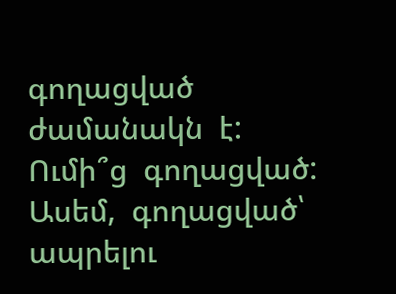գողացված  ժամանակն  է:  Ումի՞ց  գողացված:  Ասեմ,  գողացված՝  ապրելու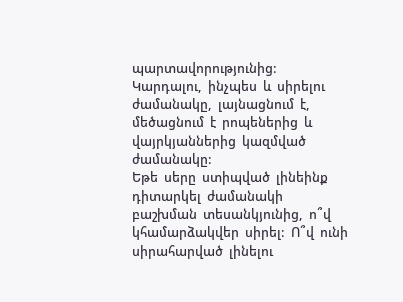պարտավորությունից:
Կարդալու,  ինչպես  և  սիրելու  ժամանակը,  լայնացնում  է,  մեծացնում  է  րոպեներից  և  վայրկյաններից  կազմված  ժամանակը:
Եթե  սերը  ստիպված  լինեինք  դիտարկել  ժամանակի  բաշխման  տեսանկյունից,  ո՞վ  կհամարձակվեր  սիրել:  Ո՞վ  ունի  սիրահարված  լինելու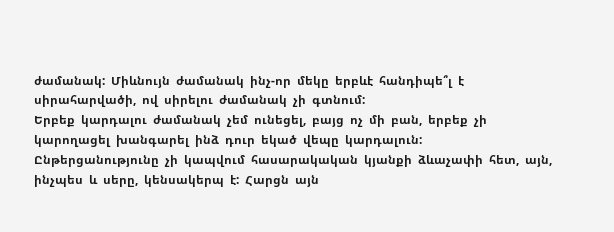ժամանակ:  Միևնույն  ժամանակ  ինչ-որ  մեկը  երբևէ  հանդիպե՞լ  է  սիրահարվածի,  ով  սիրելու  ժամանակ  չի  գտնում:
Երբեք  կարդալու  ժամանակ  չեմ  ունեցել,  բայց  ոչ  մի  բան,  երբեք  չի  կարողացել  խանգարել  ինձ  դուր  եկած  վեպը  կարդալուն:
Ընթերցանությունը  չի  կապվում  հասարակական  կյանքի  ձևաչափի  հետ,  այն,  ինչպես  և  սերը,  կենսակերպ  է:  Հարցն  այն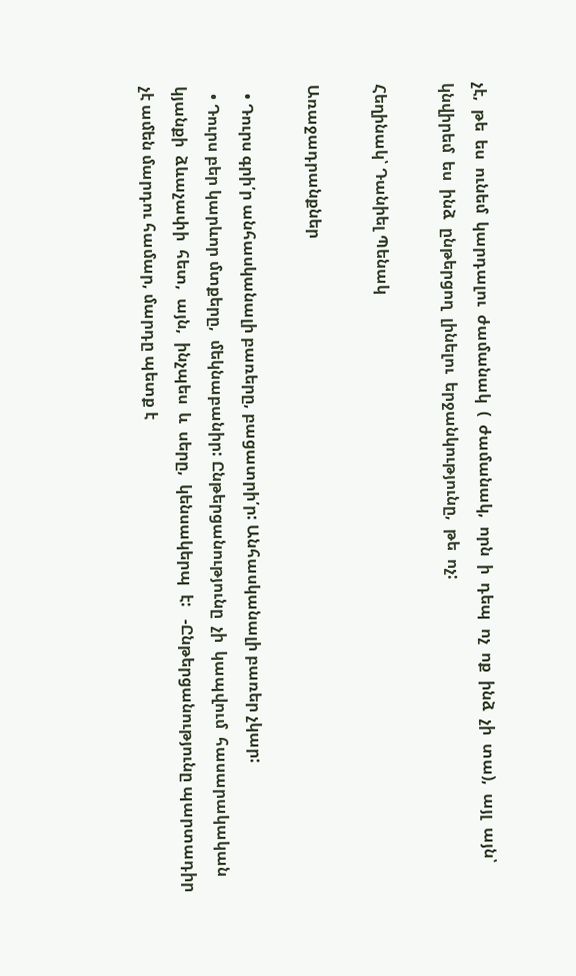չէ,  թե  ես  ունեմ  կարդալու  ժամանակ  (  ժամանակ,  որն  ի  դեպ  ոչ  ոք  ինձ  չի  տա),  այլ  այն՝  կնվիրեմ  ես  ինձ  ընթերցող  լինելու  երջանկությունը,  թե  ոչ:

Հեղինակ՝ Դանիել Պենակ

Առաջադրանքներ

  • Դուրս գրի՛ր անհասկանալի բառերը, բացատրի՛ր: Անհասկանալի բառեր չկար:
  • Դուրս բեր կարևոր մտքերը,  մեկնաբանիր: Ընթերցանությունը  չի  կապվում  հասարակական  կյանքի  ձևաչափի  հետ,  այն,  ինչպես  և  սերը,  կենսակերպ  է:   -Ընթերցանությունը պարտադիր չէ ամեն մարդու համար, մարդը պետք է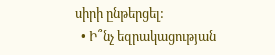սիրի ընթերցել:
  • Ի՞նչ եզրակացության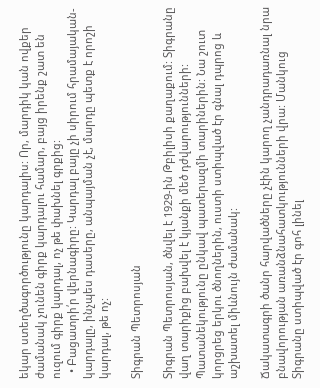եկար ստեղծագործությունը կարդալիս: Որ, մարդիկ կան ովքեր ժամանակ չունեն գիրք կարդալու համար, բայց իրենք շատ են ուզում գիրք կարդալ, ոչ թե փախնել գրքից:
  • Բացատրի՛ր վերնագիրը: Կարդալ բայը չի սիրում հրամայական-կարդալը, ինչպես դասերը, անպայման չէ, մարդը պետք է որոշի կարդալ, թե ոչ:

Տիգրան Պետրոսյան

Տիգրան Պետրոսյան, ծնվել է 1929-ին Թբիլիսի քաղաքում: Տիգրանը վաղ տարիքից բախվել է կյանքի մեծ դժվարությունների: Պատանեկությունը ընկավ պատերազմի տարիներին: Նա շուտ կորցրեց երկու ծնողներին, ուստի ստիպված էր գնալ դպրոց և աշխատել միևնույն ժամանակ:

Ճակատագրի ծանր հարվածները չէին կարող չանդրադառնալ նրա բնավորության առանձնահատկությունների վրա: Մանկուց Տիգրանը ստիպված էր գոհ լինել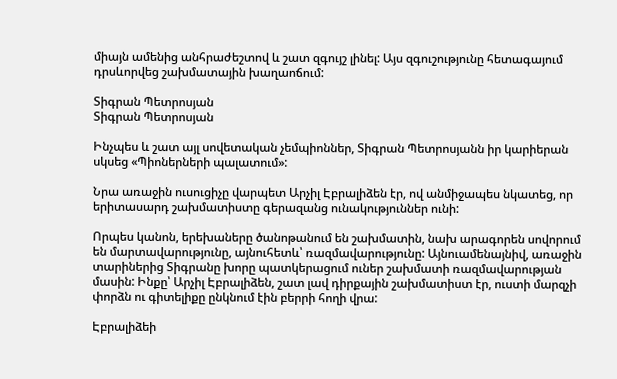միայն ամենից անհրաժեշտով և շատ զգույշ լինել: Այս զգուշությունը հետագայում դրսևորվեց շախմատային խաղաոճում:

Տիգրան Պետրոսյան
Տիգրան Պետրոսյան

Ինչպես և շատ այլ սովետական չեմպիոններ, Տիգրան Պետրոսյանն իր կարիերան սկսեց «Պիոներների պալատում»:

Նրա առաջին ուսուցիչը վարպետ Արչիլ Էբրալիձեն էր, ով անմիջապես նկատեց, որ երիտասարդ շախմատիստը գերազանց ունակություններ ունի:

Որպես կանոն, երեխաները ծանոթանում են շախմատին, նախ արագորեն սովորում են մարտավարությունը, այնուհետև՝ ռազմավարությունը: Այնուամենայնիվ, առաջին տարիներից Տիգրանը խորը պատկերացում ուներ շախմատի ռազմավարության մասին: Ինքը՝ Արչիլ Էբրալիձեն, շատ լավ դիրքային շախմատիստ էր, ուստի մարզչի փորձն ու գիտելիքը ընկնում էին բերրի հողի վրա:

Էբրալիձեի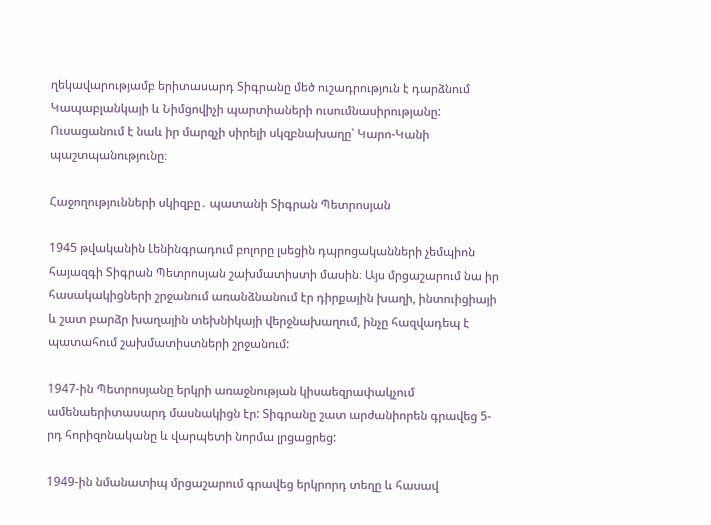ղեկավարությամբ երիտասարդ Տիգրանը մեծ ուշադրություն է դարձնում Կապաբլանկայի և Նիմցովիչի պարտիաների ուսումնասիրությանը: Ուսացանում է նաև իր մարզչի սիրելի սկզբնախաղը՝ Կարո-Կանի պաշտպանությունը։

Հաջողությունների սկիզբը․ պատանի Տիգրան Պետրոսյան

1945 թվականին Լենինգրադում բոլորը լսեցին դպրոցականների չեմպիոն հայազգի Տիգրան Պետրոսյան շախմատիստի մասին։ Այս մրցաշարում նա իր հասակակիցների շրջանում առանձնանում էր դիրքային խաղի, ինտուիցիայի և շատ բարձր խաղային տեխնիկայի վերջնախաղում, ինչը հազվադեպ է պատահում շախմատիստների շրջանում:

1947-ին Պետրոսյանը երկրի առաջնության կիսաեզրափակչում ամենաերիտասարդ մասնակիցն էր: Տիգրանը շատ արժանիորեն գրավեց 5-րդ հորիզոնականը և վարպետի նորմա լրցացրեց:

1949-ին նմանատիպ մրցաշարում գրավեց երկրորդ տեղը և հասավ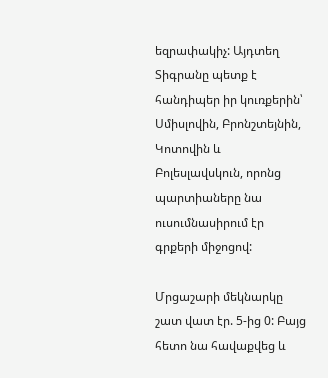եզրափակիչ: Այդտեղ Տիգրանը պետք է հանդիպեր իր կուռքերին՝ Սմիսլովին, Բրոնշտեյնին, Կոտովին և Բոլեսլավսկուն, որոնց պարտիաները նա ուսումնասիրում էր գրքերի միջոցով:

Մրցաշարի մեկնարկը շատ վատ էր. 5-ից 0: Բայց հետո նա հավաքվեց և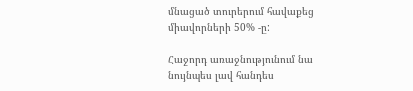մնացած տուրերում հավաքեց միավորների 50% -ը:

Հաջորդ առաջնությունում նա նույնպես լավ հանդես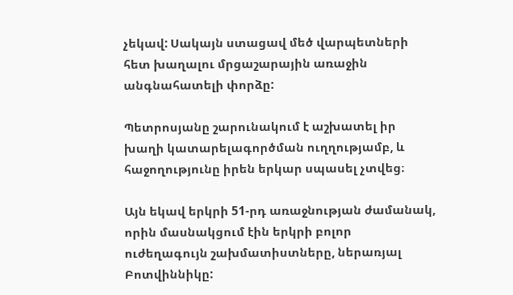չեկավ: Սակայն ստացավ մեծ վարպետների հետ խաղալու մրցաշարային առաջին անգնահատելի փորձը:

Պետրոսյանը շարունակում է աշխատել իր խաղի կատարելագործման ուղղությամբ, և հաջողությունը իրեն երկար սպասել չտվեց։

Այն եկավ երկրի 51-րդ առաջնության ժամանակ, որին մասնակցում էին երկրի բոլոր ուժեղագույն շախմատիստները, ներառյալ Բոտվիննիկը: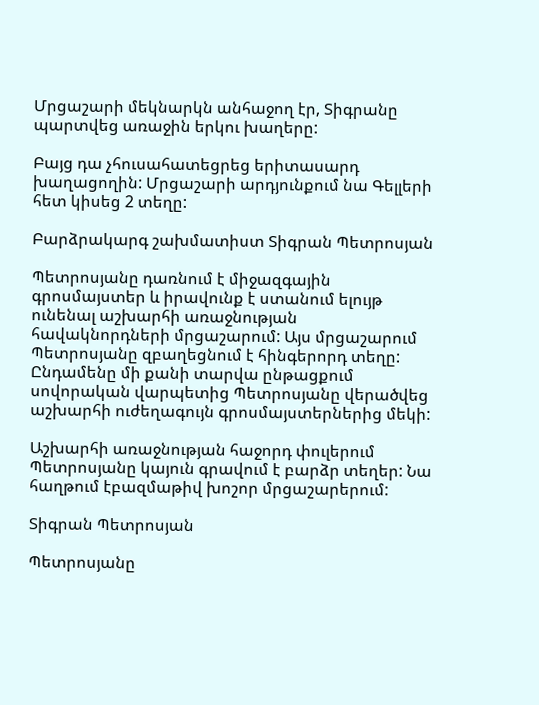Մրցաշարի մեկնարկն անհաջող էր, Տիգրանը պարտվեց առաջին երկու խաղերը:

Բայց դա չհուսահատեցրեց երիտասարդ խաղացողին: Մրցաշարի արդյունքում նա Գելլերի հետ կիսեց 2 տեղը:

Բարձրակարգ շախմատիստ Տիգրան Պետրոսյան

Պետրոսյանը դառնում է միջազգային գրոսմայստեր և իրավունք է ստանում ելույթ ունենալ աշխարհի առաջնության հավակնորդների մրցաշարում: Այս մրցաշարում Պետրոսյանը զբաղեցնում է հինգերորդ տեղը: Ընդամենը մի քանի տարվա ընթացքում սովորական վարպետից Պետրոսյանը վերածվեց աշխարհի ուժեղագույն գրոսմայստերներից մեկի:

Աշխարհի առաջնության հաջորդ փուլերում Պետրոսյանը կայուն գրավում է բարձր տեղեր: Նա հաղթում էբազմաթիվ խոշոր մրցաշարերում:

Տիգրան Պետրոսյան

Պետրոսյանը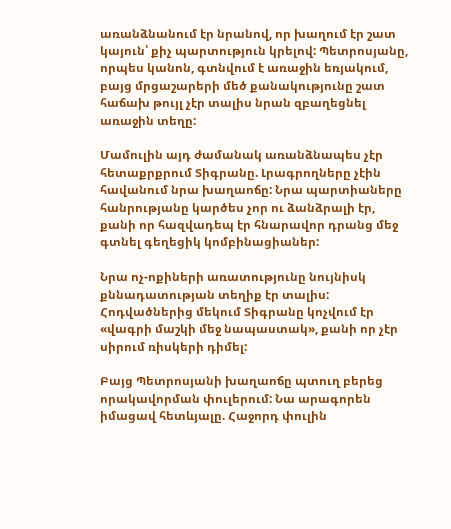առանձնանում էր նրանով, որ խաղում էր շատ կայուն՝ քիչ պարտություն կրելով: Պետրոսյանը, որպես կանոն, գտնվում է առաջին եռյակում, բայց մրցաշարերի մեծ քանակությունը շատ հաճախ թույլ չէր տալիս նրան զբաղեցնել առաջին տեղը:

Մամուլին այդ ժամանակ առանձնապես չէր հետաքրքրում Տիգրանը. Լրագրողները չէին հավանում նրա խաղաոճը: Նրա պարտիաները հանրությանը կարծես չոր ու ձանձրալի էր, քանի որ հազվադեպ էր հնարավոր դրանց մեջ գտնել գեղեցիկ կոմբինացիաներ:

Նրա ոչ-ոքիների առատությունը նույնիսկ քննադատության տեղիք էր տալիս: Հոդվածներից մեկում Տիգրանը կոչվում էր «վագրի մաշկի մեջ նապաստակ», քանի որ չէր սիրում ռիսկերի դիմել:

Բայց Պետրոսյանի խաղաոճը պտուղ բերեց որակավորման փուլերում: Նա արագորեն իմացավ հետևյալը. Հաջորդ փուլին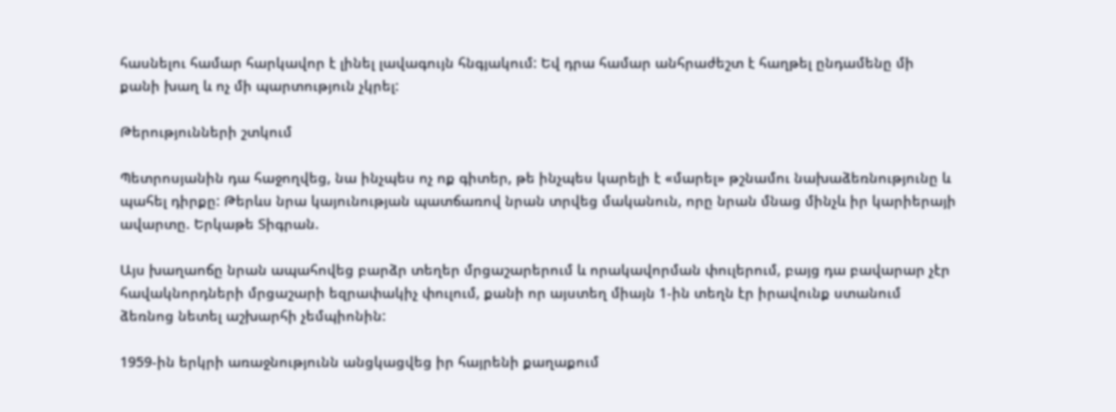հասնելու համար հարկավոր է լինել լավագույն հնգյակում: Եվ դրա համար անհրաժեշտ է հաղթել ընդամենը մի քանի խաղ և ոչ մի պարտություն չկրել:

Թերությունների շտկում

Պետրոսյանին դա հաջողվեց, նա ինչպես ոչ ոք գիտեր, թե ինչպես կարելի է «մարել» թշնամու նախաձեռնությունը և պահել դիրքը: Թերևս նրա կայունության պատճառով նրան տրվեց մականուն, որը նրան մնաց մինչև իր կարիերայի ավարտը. Երկաթե Տիգրան.

Այս խաղաոճը նրան ապահովեց բարձր տեղեր մրցաշարերում և որակավորման փուլերում, բայց դա բավարար չէր հավակնորդների մրցաշարի եզրափակիչ փուլում, քանի որ այստեղ միայն 1-ին տեղն էր իրավունք ստանում ձեռնոց նետել աշխարհի չեմպիոնին:

1959-ին երկրի առաջնությունն անցկացվեց իր հայրենի քաղաքում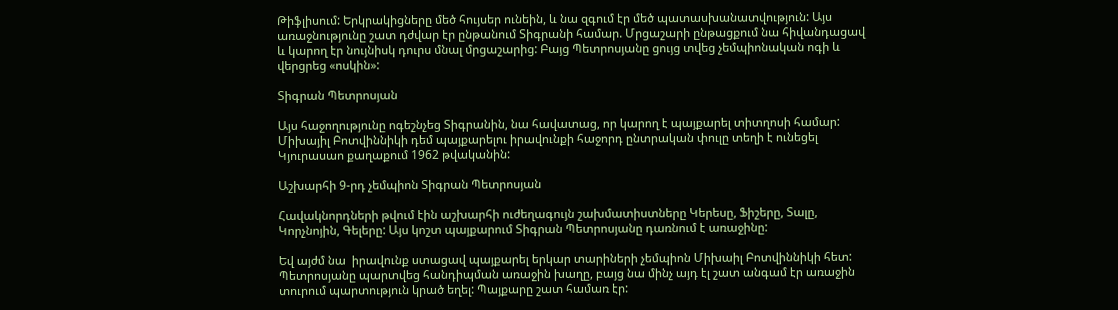Թիֆլիսում: Երկրակիցները մեծ հույսեր ունեին, և նա զգում էր մեծ պատասխանատվություն: Այս առաջնությունը շատ դժվար էր ընթանում Տիգրանի համար. Մրցաշարի ընթացքում նա հիվանդացավ և կարող էր նույնիսկ դուրս մնալ մրցաշարից: Բայց Պետրոսյանը ցույց տվեց չեմպիոնական ոգի և վերցրեց «ոսկին»:

Տիգրան Պետրոսյան

Այս հաջողությունը ոգեշնչեց Տիգրանին, նա հավատաց, որ կարող է պայքարել տիտղոսի համար: Միխայիլ Բոտվիննիկի դեմ պայքարելու իրավունքի հաջորդ ընտրական փուլը տեղի է ունեցել Կյուրասաո քաղաքում 1962 թվականին:

Աշխարհի 9-րդ չեմպիոն Տիգրան Պետրոսյան

Հավակնորդների թվում էին աշխարհի ուժեղագույն շախմատիստները Կերեսը, Ֆիշերը, Տալը, Կորչնոյին, Գելերը: Այս կոշտ պայքարում Տիգրան Պետրոսյանը դառնում է առաջինը:

Եվ այժմ նա  իրավունք ստացավ պայքարել երկար տարիների չեմպիոն Միխաիլ Բոտվիննիկի հետ: Պետրոսյանը պարտվեց հանդիպման առաջին խաղը, բայց նա մինչ այդ էլ շատ անգամ էր առաջին տուրում պարտություն կրած եղել: Պայքարը շատ համառ էր: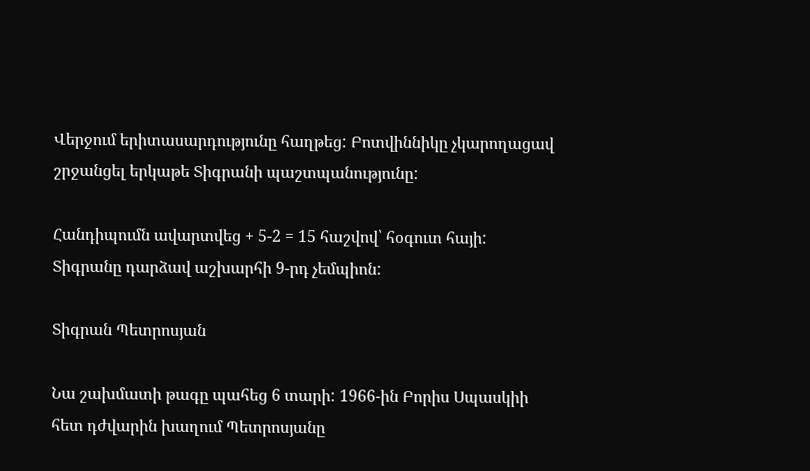Վերջում երիտասարդությունը հաղթեց: Բոտվիննիկը չկարողացավ շրջանցել երկաթե Տիգրանի պաշտպանությունը:

Հանդիպումն ավարտվեց + 5-2 = 15 հաշվով՝ հօգուտ հայի: Տիգրանը դարձավ աշխարհի 9-րդ չեմպիոն:

Տիգրան Պետրոսյան

Նա շախմատի թագը պահեց 6 տարի: 1966-ին Բորիս Սպասկիի հետ դժվարին խաղում Պետրոսյանը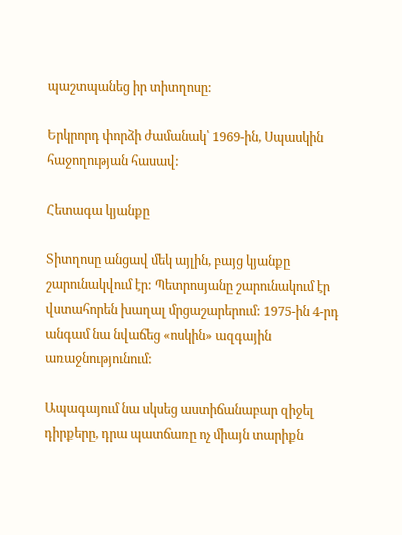պաշտպանեց իր տիտղոսը:

Երկրորդ փորձի ժամանակ՝ 1969-ին, Սպասկին հաջողության հասավ:

Հետագա կյանքը

Տիտղոսը անցավ մեկ այլին, բայց կյանքը շարունակվում էր: Պետրոսյանը շարունակում էր վստահորեն խաղալ մրցաշարերում: 1975-ին 4-րդ անգամ նա նվաճեց «ոսկին» ազգային առաջնությունում:

Ապագայում նա սկսեց աստիճանաբար զիջել դիրքերը, դրա պատճառը ոչ միայն տարիքն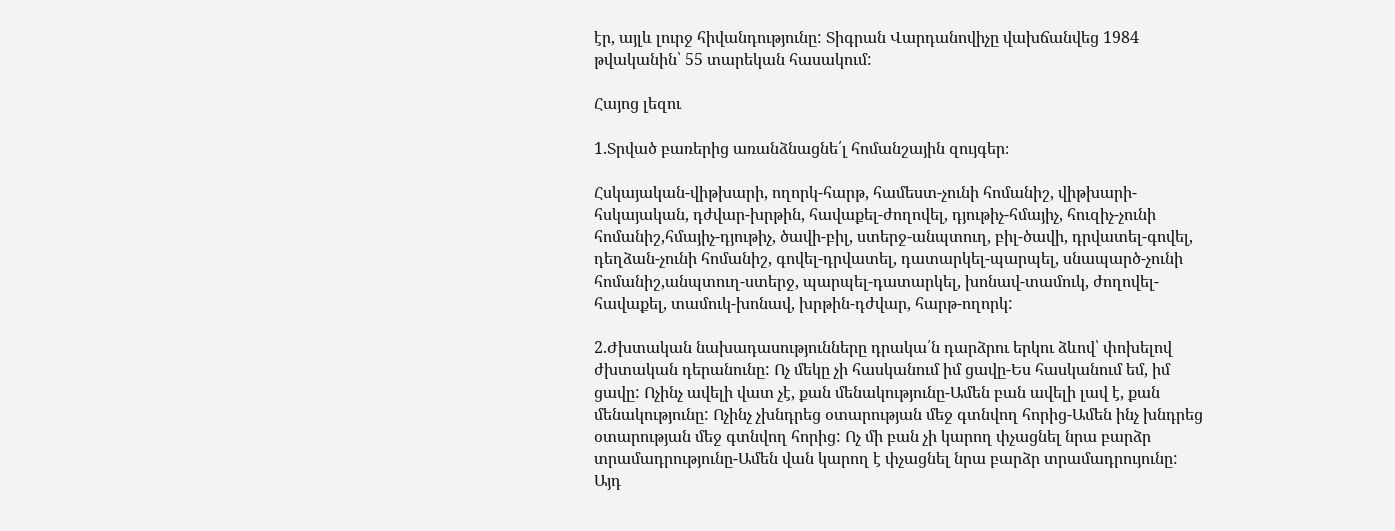էր, այլև լուրջ հիվանդությունը: Տիգրան Վարդանովիչը վախճանվեց 1984 թվականին՝ 55 տարեկան հասակում:

Հայոց լեզու

1.Տրված բառերից առանձնացնե՛լ հոմանշային զույգեր։

Հսկայական-վիթխարի, ողորկ-հարթ, համեստ-չունի հոմանիշ, վիթխարի-հսկայական, դժվար-խրթին, հավաքել-ժողովել, դյութիչ-հմայիչ, հուզիչ-չունի հոմանիշ,հմայիչ-դյութիչ, ծավի-բիլ, ստերջ-անպտուղ, բիլ-ծավի, դրվատել-գովել, դեղձան-չունի հոմանիշ, գովել-դրվատել, դատարկել-պարպել, սնապարծ-չունի հոմանիշ,անպտուղ-ստերջ, պարպել-դատարկել, խոնավ-տամուկ, ժողովել-հավաքել, տամուկ-խոնավ, խրթին-դժվար, հարթ-ողորկ:

2.Ժխտական նախադասությունները դրակա՛ն դարձրու երկու ձևով՝ փոխելով ժխտական դերանունը: Ոչ մեկը չի հասկանում իմ ցավը-Ես հասկանում եմ, իմ ցավը: Ոչինչ ավելի վատ չէ, քան մենակությունը-Ամեն բան ավելի լավ է, քան մենակությունը: Ոչինչ չխնդրեց օտարության մեջ գտնվող հորից-Ամեն ինչ խնդրեց օտարության մեջ գտնվող հորից: Ոչ մի բան չի կարող փչացնել նրա բարձր տրամադրությունը-Ամեն վան կարող է փչացնել նրա բարձր տրամադրույունը: Այդ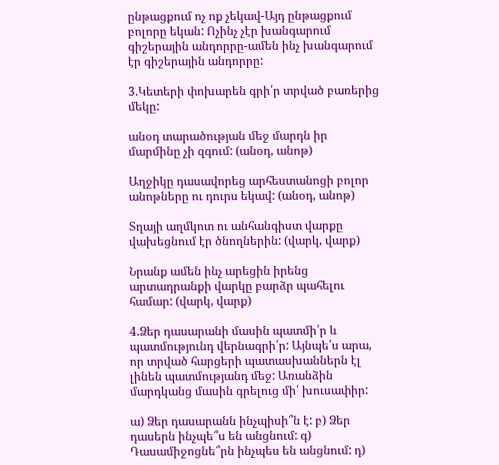ընթացքում ոչ ոք չեկավ-Այդ ընթացքում բոլորը եկան: Ոչինչ չէր խանգարում գիշերային անդորրը-ամեն ինչ խանգարում էր գիշերային անդորրը:

3.Կետերի փոխարեն գրի՛ր տրված բառերից մեկը:

անօդ տարածության մեջ մարդն իր մարմինը չի զգում: (անօդ, անոթ)

Աղջիկը դասավորեց արհեստանոցի բոլոր անոթները ու դուրս եկավ: (անօդ, անոթ)

Տղայի աղմկոտ ու անհանգիստ վարքը վախեցնում էր ծնողներին: (վարկ, վարք)

Նրանք ամեն ինչ արեցին իրենց արտադրանքի վարկը բարձր պահելու համար: (վարկ, վարք)

4.Ձեր դասարանի մասին պատմի՛ր և պատմությունդ վերնագրի՛ր: Այնպե՛ս արա, որ տրված հարցերի պատասխաններն էլ լինեն պատմությանդ մեջ: Առանձին մարդկանց մասին գրելուց մի՛ խուսափիր:

ա) Ձեր դասարանն ինչպիսի՞ն է: բ) Ձեր դասերն ինչպե՞ս են անցնում: գ) Դասամիջոցնե՞րն ինչպես են անցնում: դ)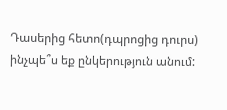Դասերից հետո(դպրոցից դուրս) ինչպե՞ս եք ընկերություն անում: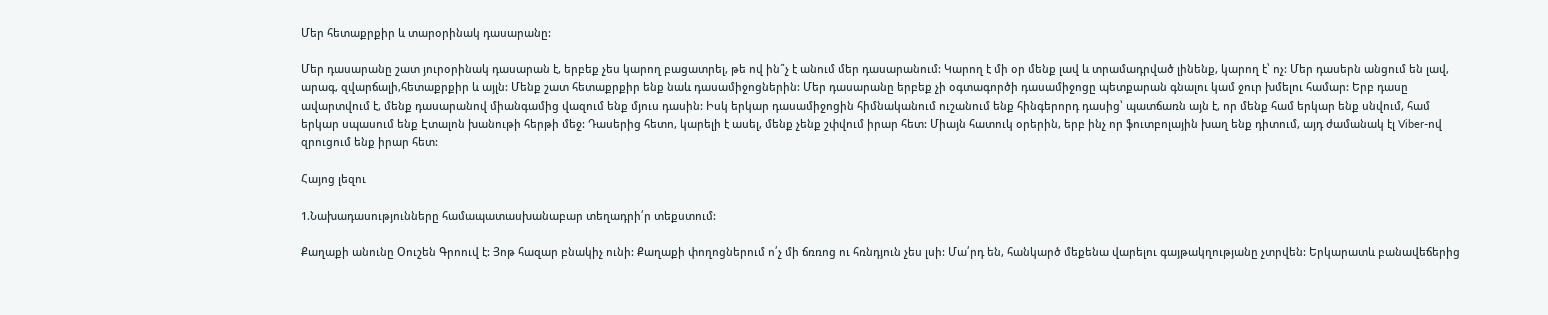Մեր հետաքրքիր և տարօրինակ դասարանը:

Մեր դասարանը շատ յուրօրինակ դասարան է, երբեք չես կարող բացատրել, թե ով ին՞չ է անում մեր դասարանում: Կարող է մի օր մենք լավ և տրամադրված լինենք, կարող է՝ ոչ: Մեր դասերն անցում են լավ, արագ, զվարճալի,հետաքրքիր և այլն: Մենք շատ հետաքրքիր ենք նաև դասամիջոցներին: Մեր դասարանը երբեք չի օգտագործի դասամիջոցը պետքարան գնալու կամ ջուր խմելու համար: Երբ դասը ավարտվում է, մենք դասարանով միանգամից վազում ենք մյուս դասին: Իսկ երկար դասամիջոցին հիմնականում ուշանում ենք հինգերորդ դասից՝ պատճառն այն է, որ մենք համ երկար ենք սնվում, համ երկար սպասում ենք Էտալոն խանութի հերթի մեջ: Դասերից հետո, կարելի է ասել, մենք չենք շփվում իրար հետ: Միայն հատուկ օրերին, երբ ինչ որ ֆուտբոլային խաղ ենք դիտում, այդ ժամանակ էլ Viber-ով զրուցում ենք իրար հետ:

Հայոց լեզու

1.Նախադասությունները համապատասխանաբար տեղադրի՛ր տեքստում:

Քաղաքի անունը Օուշեն Գրոուվ է: Յոթ հազար բնակիչ ունի: Քաղաքի փողոցներում ո՛չ մի ճռռոց ու հռնդյուն չես լսի: Մա՛րդ են, հանկարծ մեքենա վարելու գայթակղությանը չտրվեն: Երկարատև բանավեճերից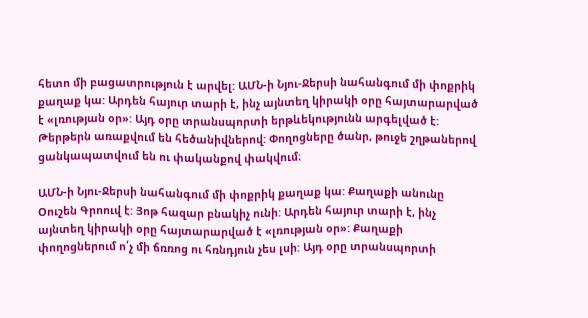հետո մի բացատրություն է արվել: ԱՄՆ-ի Նյու-Ջերսի նահանգում մի փոքրիկ քաղաք կա: Արդեն հայուր տարի է, ինչ այնտեղ կիրակի օրը հայտարարված է «լռության օր»: Այդ օրը տրանսպորտի երթևեկությունն արգելված է: Թերթերն առաքվում են հեծանիվներով: Փողոցները ծանր, թուջե շղթաներով ցանկապատվում են ու փականքով փակվում։

ԱՄՆ-ի Նյու-Ջերսի նահանգում մի փոքրիկ քաղաք կա: Քաղաքի անունը Օուշեն Գրոուվ է: Յոթ հազար բնակիչ ունի: Արդեն հայուր տարի է, ինչ այնտեղ կիրակի օրը հայտարարված է «լռության օր»: Քաղաքի փողոցներում ո՛չ մի ճռռոց ու հռնդյուն չես լսի: Այդ օրը տրանսպորտի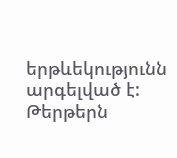երթևեկությունն արգելված է: Թերթերն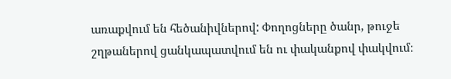առաքվում են հեծանիվներով: Փողոցները ծանր, թուջե շղթաներով ցանկապատվում են ու փականքով փակվում։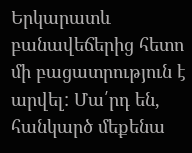Երկարատև բանավեճերից հետո մի բացատրություն է արվել: Մա՛րդ են, հանկարծ մեքենա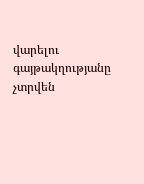վարելու գայթակղությանը չտրվեն